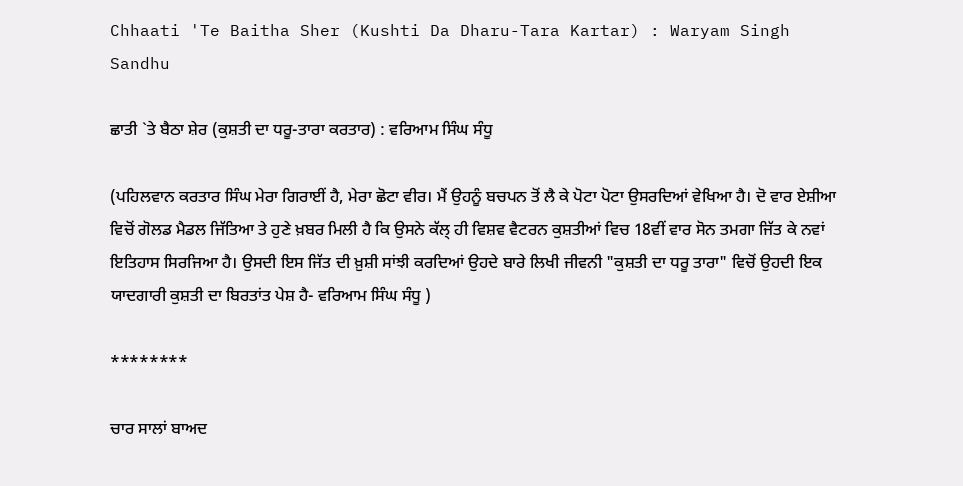Chhaati 'Te Baitha Sher (Kushti Da Dharu-Tara Kartar) : Waryam Singh Sandhu

ਛਾਤੀ `ਤੇ ਬੈਠਾ ਸ਼ੇਰ (ਕੁਸ਼ਤੀ ਦਾ ਧਰੂ-ਤਾਰਾ ਕਰਤਾਰ) : ਵਰਿਆਮ ਸਿੰਘ ਸੰਧੂ

(ਪਹਿਲਵਾਨ ਕਰਤਾਰ ਸਿੰਘ ਮੇਰਾ ਗਿਰਾਈਂ ਹੈ, ਮੇਰਾ ਛੋਟਾ ਵੀਰ। ਮੈਂ ਉਹਨੂੰ ਬਚਪਨ ਤੋਂ ਲੈ ਕੇ ਪੋਟਾ ਪੋਟਾ ਉਸਰਦਿਆਂ ਵੇਖਿਆ ਹੈ। ਦੋ ਵਾਰ ਏਸ਼ੀਆ ਵਿਚੋਂ ਗੋਲਡ ਮੈਡਲ ਜਿੱਤਿਆ ਤੇ ਹੁਣੇ ਖ਼ਬਰ ਮਿਲੀ ਹੈ ਕਿ ਉਸਨੇ ਕੱਲ੍ ਹੀ ਵਿਸ਼ਵ ਵੈਟਰਨ ਕੁਸ਼ਤੀਆਂ ਵਿਚ 18ਵੀਂ ਵਾਰ ਸੋਨ ਤਮਗਾ ਜਿੱਤ ਕੇ ਨਵਾਂ ਇਤਿਹਾਸ ਸਿਰਜਿਆ ਹੈ। ਉਸਦੀ ਇਸ ਜਿੱਤ ਦੀ ਖ਼ੁਸ਼ੀ ਸਾਂਝੀ ਕਰਦਿਆਂ ਉਹਦੇ ਬਾਰੇ ਲਿਖੀ ਜੀਵਨੀ "ਕੁਸ਼ਤੀ ਦਾ ਧਰੂ ਤਾਰਾ" ਵਿਚੋਂ ਉਹਦੀ ਇਕ ਯਾਦਗਾਰੀ ਕੁਸ਼ਤੀ ਦਾ ਬਿਰਤਾਂਤ ਪੇਸ਼ ਹੈ- ਵਰਿਆਮ ਸਿੰਘ ਸੰਧੂ )

********

ਚਾਰ ਸਾਲਾਂ ਬਾਅਦ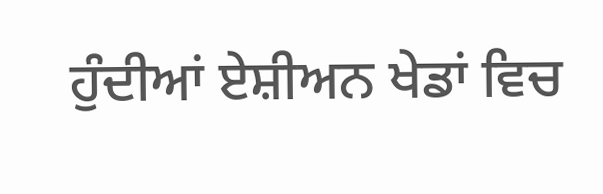ਹੁੰਦੀਆਂ ਏਸ਼ੀਅਨ ਖੇਡਾਂ ਵਿਚ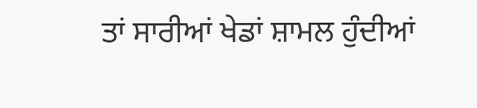ਤਾਂ ਸਾਰੀਆਂ ਖੇਡਾਂ ਸ਼ਾਮਲ ਹੁੰਦੀਆਂ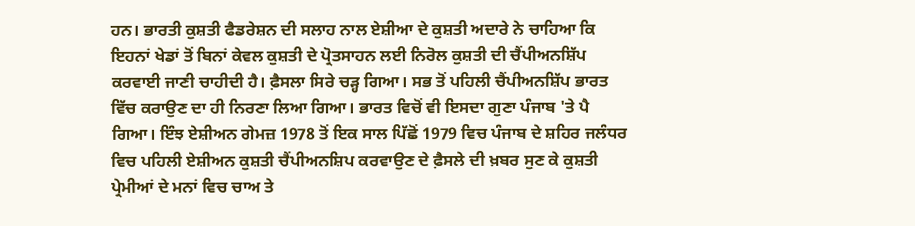ਹਨ। ਭਾਰਤੀ ਕੁਸ਼ਤੀ ਫੈਡਰੇਸ਼ਨ ਦੀ ਸਲਾਹ ਨਾਲ ਏਸ਼ੀਆ ਦੇ ਕੁਸ਼ਤੀ ਅਦਾਰੇ ਨੇ ਚਾਹਿਆ ਕਿ ਇਹਨਾਂ ਖੇਡਾਂ ਤੋਂ ਬਿਨਾਂ ਕੇਵਲ ਕੁਸ਼ਤੀ ਦੇ ਪ੍ਰੋਤਸਾਹਨ ਲਈ ਨਿਰੋਲ ਕੁਸ਼ਤੀ ਦੀ ਚੈਂਪੀਅਨਸ਼ਿੱਪ ਕਰਵਾਈ ਜਾਣੀ ਚਾਹੀਦੀ ਹੈ। ਫ਼ੈਸਲਾ ਸਿਰੇ ਚੜ੍ਹ ਗਿਆ। ਸਭ ਤੋਂ ਪਹਿਲੀ ਚੈਂਪੀਅਨਸ਼ਿੱਪ ਭਾਰਤ ਵਿੱਚ ਕਰਾਉਣ ਦਾ ਹੀ ਨਿਰਣਾ ਲਿਆ ਗਿਆ। ਭਾਰਤ ਵਿਚੋਂ ਵੀ ਇਸਦਾ ਗੁਣਾ ਪੰਜਾਬ 'ਤੇ ਪੈ ਗਿਆ। ਇੰਝ ਏਸ਼ੀਅਨ ਗੇਮਜ਼ 1978 ਤੋਂ ਇਕ ਸਾਲ ਪਿੱਛੋਂ 1979 ਵਿਚ ਪੰਜਾਬ ਦੇ ਸ਼ਹਿਰ ਜਲੰਧਰ ਵਿਚ ਪਹਿਲੀ ਏਸ਼ੀਅਨ ਕੁਸ਼ਤੀ ਚੈਂਪੀਅਨਸ਼ਿਪ ਕਰਵਾਉਣ ਦੇ ਫ਼ੈਸਲੇ ਦੀ ਖ਼ਬਰ ਸੁਣ ਕੇ ਕੁਸ਼ਤੀ ਪ੍ਰੇਮੀਆਂ ਦੇ ਮਨਾਂ ਵਿਚ ਚਾਅ ਤੇ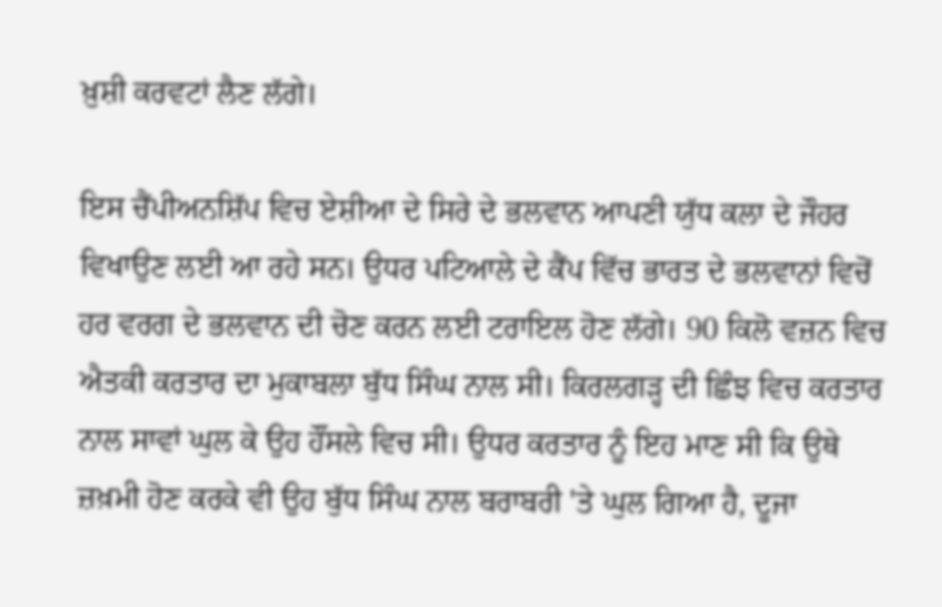ਖ਼ੁਸ਼ੀ ਕਰਵਟਾਂ ਲੈਣ ਲੱਗੇ।

ਇਸ ਚੈਂਪੀਅਨਸ਼ਿੱਪ ਵਿਚ ਏਸ਼ੀਆ ਦੇ ਸਿਰੇ ਦੇ ਭਲਵਾਨ ਆਪਣੀ ਯੁੱਧ ਕਲਾ ਦੇ ਜੌਹਰ ਵਿਖਾਉਣ ਲਈ ਆ ਰਹੇ ਸਨ। ਉਧਰ ਪਟਿਆਲੇ ਦੇ ਕੈਂਪ ਵਿੱਚ ਭਾਰਤ ਦੇ ਭਲਵਾਨਾਂ ਵਿਚੋਂ ਹਰ ਵਰਗ ਦੇ ਭਲਵਾਨ ਦੀ ਚੋਣ ਕਰਨ ਲਈ ਟਰਾਇਲ ਹੋਣ ਲੱਗੇ। 90 ਕਿਲੋ ਵਜ਼ਨ ਵਿਚ ਐਤਕੀ ਕਰਤਾਰ ਦਾ ਮੁਕਾਬਲਾ ਬੁੱਧ ਸਿੰਘ ਨਾਲ ਸੀ। ਕਿਰਲਗੜ੍ਹ ਦੀ ਛਿੰਝ ਵਿਚ ਕਰਤਾਰ ਨਾਲ ਸਾਵਾਂ ਘੁਲ ਕੇ ਉਹ ਹੌਂਸਲੇ ਵਿਚ ਸੀ। ਉਧਰ ਕਰਤਾਰ ਨੂੰ ਇਹ ਮਾਣ ਸੀ ਕਿ ਉਥੇ ਜ਼ਖ਼ਮੀ ਹੋਣ ਕਰਕੇ ਵੀ ਉਹ ਬੁੱਧ ਸਿੰਘ ਨਾਲ ਬਰਾਬਰੀ 'ਤੇ ਘੁਲ ਗਿਆ ਹੈ, ਦੂਜਾ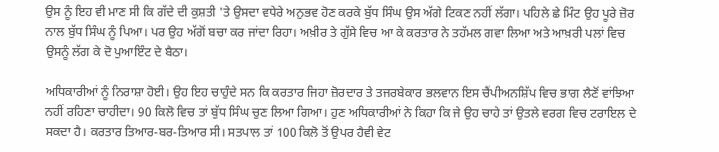ਉਸ ਨੂੰ ਇਹ ਵੀ ਮਾਣ ਸੀ ਕਿ ਗੱਦੇ ਦੀ ਕੁਸ਼ਤੀ 'ਤੇ ਉਸਦਾ ਵਧੇਰੇ ਅਨੁਭਵ ਹੋਣ ਕਰਕੇ ਬੁੱਧ ਸਿੰਘ ਉਸ ਅੱਗੇ ਟਿਕਣ ਨਹੀਂ ਲੱਗਾ। ਪਹਿਲੇ ਛੇ ਮਿੰਟ ਉਹ ਪੂਰੇ ਜ਼ੋਰ ਨਾਲ ਬੁੱਧ ਸਿੰਘ ਨੂੰ ਪਿਆ। ਪਰ ਉਹ ਅੱਗੋਂ ਬਚਾ ਕਰ ਜਾਂਦਾ ਰਿਹਾ। ਅਖ਼ੀਰ ਤੇ ਗੁੱਸੇ ਵਿਚ ਆ ਕੇ ਕਰਤਾਰ ਨੇ ਤਹੱਮਲ ਗਵਾ ਲਿਆ ਅਤੇ ਆਖ਼ਰੀ ਪਲਾਂ ਵਿਚ ਉਸਨੂੰ ਲੱਗ ਕੇ ਦੋ ਪੁਆਇੰਟ ਦੇ ਬੈਠਾ।

ਅਧਿਕਾਰੀਆਂ ਨੂੰ ਨਿਰਾਸ਼ਾ ਹੋਈ। ਉਹ ਇਹ ਚਾਹੁੰਦੇ ਸਨ ਕਿ ਕਰਤਾਰ ਜਿਹਾ ਜ਼ੋਰਦਾਰ ਤੇ ਤਜਰਬੇਕਾਰ ਭਲਵਾਨ ਇਸ ਚੈਂਪੀਅਨਸ਼ਿੱਪ ਵਿਚ ਭਾਗ ਲੈਣੋਂ ਵਾਂਝਿਆ ਨਹੀਂ ਰਹਿਣਾ ਚਾਹੀਦਾ। 90 ਕਿਲੋ ਵਿਚ ਤਾਂ ਬੁੱਧ ਸਿੰਘ ਚੁਣ ਲਿਆ ਗਿਆ। ਹੁਣ ਅਧਿਕਾਰੀਆਂ ਨੇ ਕਿਹਾ ਕਿ ਜੇ ਉਹ ਚਾਹੇ ਤਾਂ ਉਤਲੇ ਵਰਗ ਵਿਚ ਟਰਾਇਲ ਦੇ ਸਕਦਾ ਹੈ। ਕਰਤਾਰ ਤਿਆਰ-ਬਰ-ਤਿਆਰ ਸੀ। ਸਤਪਾਲ ਤਾਂ 100 ਕਿਲੋ ਤੋਂ ਉਪਰ ਹੈਵੀ ਵੇਟ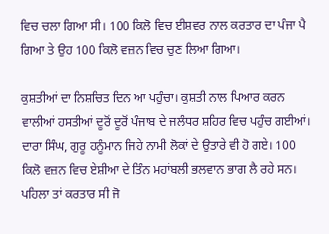ਵਿਚ ਚਲਾ ਗਿਆ ਸੀ। 100 ਕਿਲੋ ਵਿਚ ਈਸ਼ਵਰ ਨਾਲ ਕਰਤਾਰ ਦਾ ਪੰਜਾ ਪੈ ਗਿਆ ਤੇ ਉਹ 100 ਕਿਲੋ ਵਜ਼ਨ ਵਿਚ ਚੁਣ ਲਿਆ ਗਿਆ।

ਕੁਸ਼ਤੀਆਂ ਦਾ ਨਿਸ਼ਚਿਤ ਦਿਨ ਆ ਪਹੁੰਚਾ। ਕੁਸ਼ਤੀ ਨਾਲ ਪਿਆਰ ਕਰਨ ਵਾਲੀਆਂ ਹਸਤੀਆਂ ਦੂਰੋਂ ਦੂਰੋਂ ਪੰਜਾਬ ਦੇ ਜਲੰਧਰ ਸ਼ਹਿਰ ਵਿਚ ਪਹੁੰਚ ਗਈਆਂ। ਦਾਰਾ ਸਿੰਘ, ਗੁਰੂ ਹਨੂੰਮਾਨ ਜਿਹੇ ਨਾਮੀ ਲੋਕਾਂ ਦੇ ਉਤਾਰੇ ਵੀ ਹੋ ਗਏ। 100 ਕਿਲੋ ਵਜ਼ਨ ਵਿਚ ਏਸ਼ੀਆ ਦੇ ਤਿੰਨ ਮਹਾਂਬਲੀ ਭਲਵਾਨ ਭਾਗ ਲੈ ਰਹੇ ਸਨ। ਪਹਿਲਾ ਤਾਂ ਕਰਤਾਰ ਸੀ ਜੋ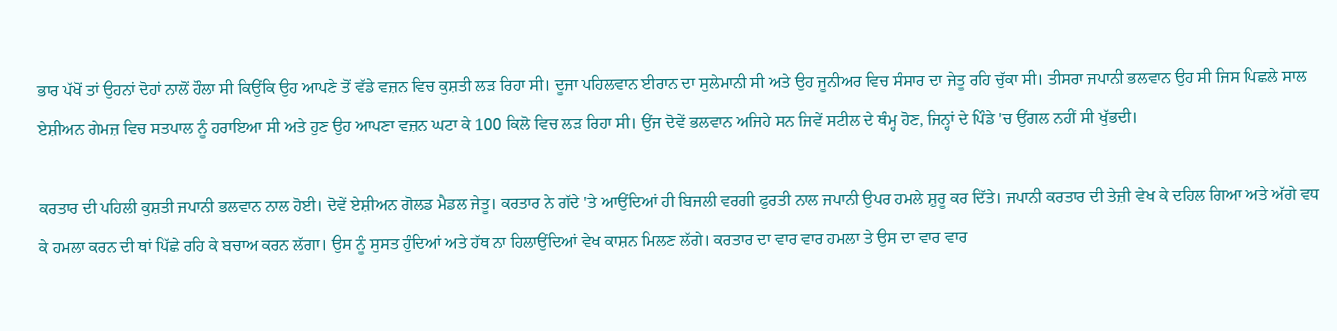ਭਾਰ ਪੱਖੋਂ ਤਾਂ ਉਹਨਾਂ ਦੋਹਾਂ ਨਾਲੋਂ ਹੌਲਾ ਸੀ ਕਿਉਂਕਿ ਉਹ ਆਪਣੇ ਤੋਂ ਵੱਡੇ ਵਜ਼ਨ ਵਿਚ ਕੁਸ਼ਤੀ ਲੜ ਰਿਹਾ ਸੀ। ਦੂਜਾ ਪਹਿਲਵਾਨ ਈਰਾਨ ਦਾ ਸੁਲੇਮਾਨੀ ਸੀ ਅਤੇ ਉਹ ਜੂਨੀਅਰ ਵਿਚ ਸੰਸਾਰ ਦਾ ਜੇਤੂ ਰਹਿ ਚੁੱਕਾ ਸੀ। ਤੀਸਰਾ ਜਪਾਨੀ ਭਲਵਾਨ ਉਹ ਸੀ ਜਿਸ ਪਿਛਲੇ ਸਾਲ ਏਸ਼ੀਅਨ ਗੇਮਜ਼ ਵਿਚ ਸਤਪਾਲ ਨੂੰ ਹਰਾਇਆ ਸੀ ਅਤੇ ਹੁਣ ਉਹ ਆਪਣਾ ਵਜ਼ਨ ਘਟਾ ਕੇ 100 ਕਿਲੋ ਵਿਚ ਲੜ ਰਿਹਾ ਸੀ। ਉਂਜ ਦੋਵੇਂ ਭਲਵਾਨ ਅਜਿਹੇ ਸਨ ਜਿਵੇਂ ਸਟੀਲ ਦੇ ਥੰਮ੍ਹ ਹੋਣ, ਜਿਨ੍ਹਾਂ ਦੇ ਪਿੰਡੇ 'ਚ ਉਂਗਲ ਨਹੀਂ ਸੀ ਖੁੱਭਦੀ।

ਕਰਤਾਰ ਦੀ ਪਹਿਲੀ ਕੁਸ਼ਤੀ ਜਪਾਨੀ ਭਲਵਾਨ ਨਾਲ ਹੋਈ। ਦੋਵੇਂ ਏਸ਼ੀਅਨ ਗੋਲਡ ਮੈਡਲ ਜੇਤੂ। ਕਰਤਾਰ ਨੇ ਗੱਦੇ 'ਤੇ ਆਉਂਦਿਆਂ ਹੀ ਬਿਜਲੀ ਵਰਗੀ ਫੁਰਤੀ ਨਾਲ ਜਪਾਨੀ ਉਪਰ ਹਮਲੇ ਸ਼ੁਰੂ ਕਰ ਦਿੱਤੇ। ਜਪਾਨੀ ਕਰਤਾਰ ਦੀ ਤੇਜ਼ੀ ਵੇਖ ਕੇ ਦਹਿਲ ਗਿਆ ਅਤੇ ਅੱਗੇ ਵਧ ਕੇ ਹਮਲਾ ਕਰਨ ਦੀ ਥਾਂ ਪਿੱਛੇ ਰਹਿ ਕੇ ਬਚਾਅ ਕਰਨ ਲੱਗਾ। ਉਸ ਨੂੰ ਸੁਸਤ ਹੁੰਦਿਆਂ ਅਤੇ ਹੱਥ ਨਾ ਹਿਲਾਉਂਦਿਆਂ ਵੇਖ ਕਾਸ਼ਨ ਮਿਲਣ ਲੱਗੇ। ਕਰਤਾਰ ਦਾ ਵਾਰ ਵਾਰ ਹਮਲਾ ਤੇ ਉਸ ਦਾ ਵਾਰ ਵਾਰ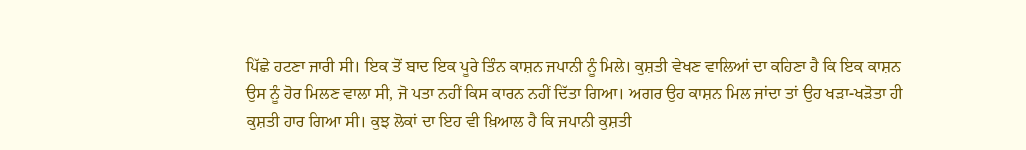ਪਿੱਛੇ ਹਟਣਾ ਜਾਰੀ ਸੀ। ਇਕ ਤੋਂ ਬਾਦ ਇਕ ਪੂਰੇ ਤਿੰਨ ਕਾਸ਼ਨ ਜਪਾਨੀ ਨੂੰ ਮਿਲੇ। ਕੁਸ਼ਤੀ ਵੇਖਣ ਵਾਲਿਆਂ ਦਾ ਕਹਿਣਾ ਹੈ ਕਿ ਇਕ ਕਾਸ਼ਨ ਉਸ ਨੂੰ ਹੋਰ ਮਿਲਣ ਵਾਲਾ ਸੀ, ਜੋ ਪਤਾ ਨਹੀਂ ਕਿਸ ਕਾਰਨ ਨਹੀਂ ਦਿੱਤਾ ਗਿਆ। ਅਗਰ ਉਹ ਕਾਸ਼ਨ ਮਿਲ ਜਾਂਦਾ ਤਾਂ ਉਹ ਖੜਾ-ਖੜੋਤਾ ਹੀ ਕੁਸ਼ਤੀ ਹਾਰ ਗਿਆ ਸੀ। ਕੁਝ ਲੋਕਾਂ ਦਾ ਇਹ ਵੀ ਖ਼ਿਆਲ ਹੈ ਕਿ ਜਪਾਨੀ ਕੁਸ਼ਤੀ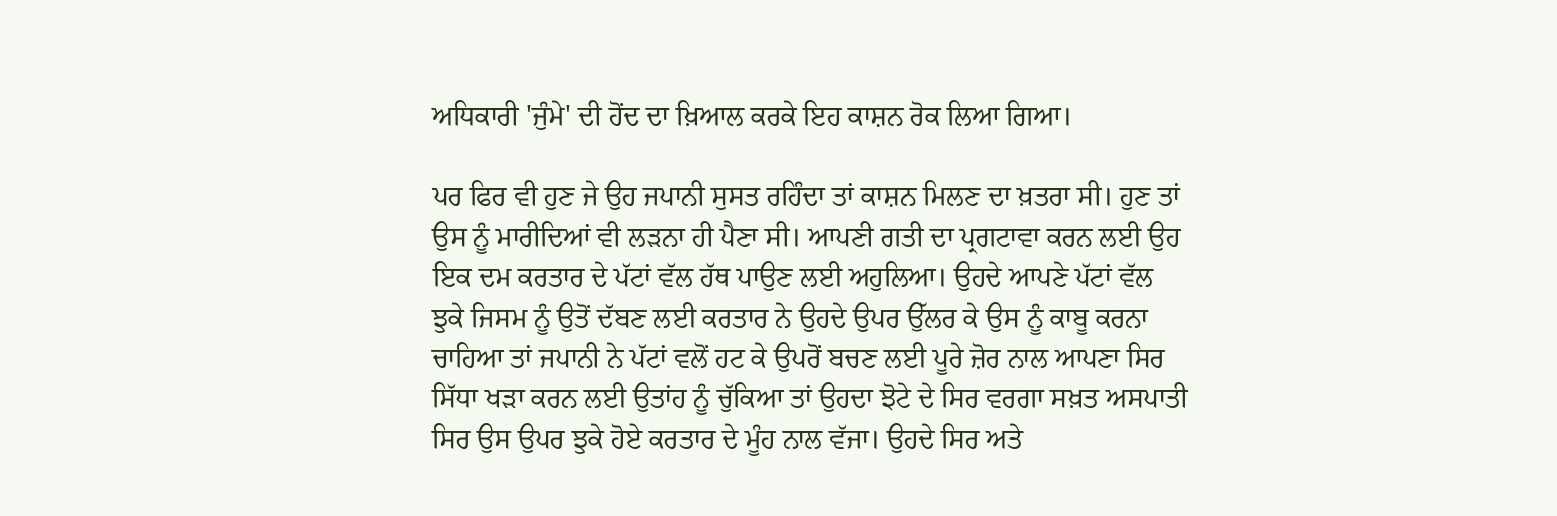ਅਧਿਕਾਰੀ 'ਜੁੰਮੇ' ਦੀ ਹੋਂਦ ਦਾ ਖ਼ਿਆਲ ਕਰਕੇ ਇਹ ਕਾਸ਼ਨ ਰੋਕ ਲਿਆ ਗਿਆ।

ਪਰ ਫਿਰ ਵੀ ਹੁਣ ਜੇ ਉਹ ਜਪਾਨੀ ਸੁਸਤ ਰਹਿੰਦਾ ਤਾਂ ਕਾਸ਼ਨ ਮਿਲਣ ਦਾ ਖ਼ਤਰਾ ਸੀ। ਹੁਣ ਤਾਂ ਉਸ ਨੂੰ ਮਾਰੀਦਿਆਂ ਵੀ ਲੜਨਾ ਹੀ ਪੈਣਾ ਸੀ। ਆਪਣੀ ਗਤੀ ਦਾ ਪ੍ਰਗਟਾਵਾ ਕਰਨ ਲਈ ਉਹ ਇਕ ਦਮ ਕਰਤਾਰ ਦੇ ਪੱਟਾਂ ਵੱਲ ਹੱਥ ਪਾਉਣ ਲਈ ਅਹੁਲਿਆ। ਉਹਦੇ ਆਪਣੇ ਪੱਟਾਂ ਵੱਲ ਝੁਕੇ ਜਿਸਮ ਨੂੰ ਉਤੋਂ ਦੱਬਣ ਲਈ ਕਰਤਾਰ ਨੇ ਉਹਦੇ ਉਪਰ ਉੱਲਰ ਕੇ ਉਸ ਨੂੰ ਕਾਬੂ ਕਰਨਾ ਚਾਹਿਆ ਤਾਂ ਜਪਾਨੀ ਨੇ ਪੱਟਾਂ ਵਲੋਂ ਹਟ ਕੇ ਉਪਰੋਂ ਬਚਣ ਲਈ ਪੂਰੇ ਜ਼ੋਰ ਨਾਲ ਆਪਣਾ ਸਿਰ ਸਿੱਧਾ ਖੜਾ ਕਰਨ ਲਈ ਉਤਾਂਹ ਨੂੰ ਚੁੱਕਿਆ ਤਾਂ ਉਹਦਾ ਝੋਟੇ ਦੇ ਸਿਰ ਵਰਗਾ ਸਖ਼ਤ ਅਸਪਾਤੀ ਸਿਰ ਉਸ ਉਪਰ ਝੁਕੇ ਹੋਏ ਕਰਤਾਰ ਦੇ ਮੂੰਹ ਨਾਲ ਵੱਜਾ। ਉਹਦੇ ਸਿਰ ਅਤੇ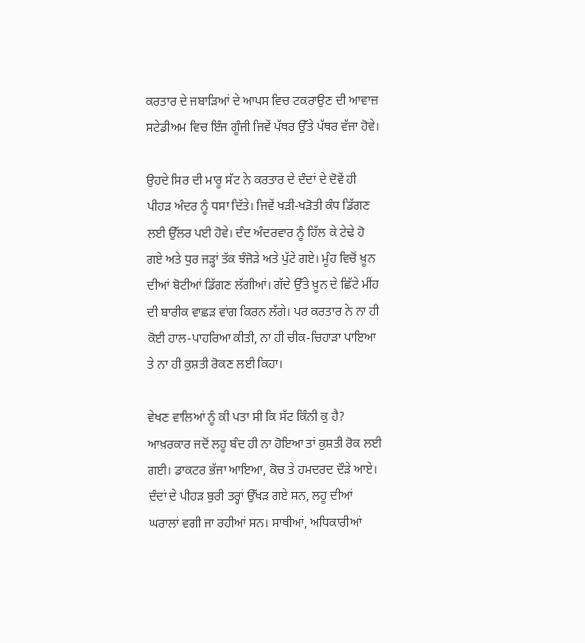ਕਰਤਾਰ ਦੇ ਜਬਾੜਿਆਂ ਦੇ ਆਪਸ ਵਿਚ ਟਕਰਾਉਣ ਦੀ ਆਵਾਜ਼ ਸਟੇਡੀਅਮ ਵਿਚ ਇੰਜ ਗੂੰਜੀ ਜਿਵੇਂ ਪੱਥਰ ਉੱਤੇ ਪੱਥਰ ਵੱਜਾ ਹੋਵੇ।

ਉਹਦੇ ਸਿਰ ਦੀ ਮਾਰੂ ਸੱਟ ਨੇ ਕਰਤਾਰ ਦੇ ਦੰਦਾਂ ਦੇ ਦੋਵੇਂ ਹੀ ਪੀਹੜ ਅੰਦਰ ਨੂੰ ਧਸਾ ਦਿੱਤੇ। ਜਿਵੇਂ ਖੜੀ-ਖੜੋਤੀ ਕੰਧ ਡਿੱਗਣ ਲਈ ਉੱਲਰ ਪਈ ਹੋਵੇ। ਦੰਦ ਅੰਦਰਵਾਰ ਨੂੰ ਹਿੱਲ ਕੇ ਟੇਢੇ ਹੋ ਗਏ ਅਤੇ ਧੁਰ ਜੜ੍ਹਾਂ ਤੱਕ ਝੰਜੋੜੇ ਅਤੇ ਪੁੱਟੇ ਗਏ। ਮੂੰਹ ਵਿਚੋਂ ਖ਼ੂਨ ਦੀਆਂ ਬੋਟੀਆਂ ਡਿੱਗਣ ਲੱਗੀਆਂ। ਗੱਦੇ ਉੱਤੇ ਖ਼ੂਨ ਦੇ ਛਿੱਟੇ ਮੀਂਹ ਦੀ ਬਾਰੀਕ ਵਾਛੜ ਵਾਂਗ ਕਿਰਨ ਲੱਗੇ। ਪਰ ਕਰਤਾਰ ਨੇ ਨਾ ਹੀ ਕੋਈ ਹਾਲ-ਪਾਹਰਿਆ ਕੀਤੀ, ਨਾ ਹੀ ਚੀਕ-ਚਿਹਾੜਾ ਪਾਇਆ ਤੇ ਨਾ ਹੀ ਕੁਸ਼ਤੀ ਰੋਕਣ ਲਈ ਕਿਹਾ।

ਵੇਖਣ ਵਾਲਿਆਂ ਨੂੰ ਕੀ ਪਤਾ ਸੀ ਕਿ ਸੱਟ ਕਿੰਨੀ ਕੁ ਹੈ? ਆਖ਼ਰਕਾਰ ਜਦੋਂ ਲਹੂ ਬੰਦ ਹੀ ਨਾ ਹੋਇਆ ਤਾਂ ਕੁਸ਼ਤੀ ਰੋਕ ਲਈ ਗਈ। ਡਾਕਟਰ ਭੱਜਾ ਆਇਆ, ਕੋਚ ਤੇ ਹਮਦਰਦ ਦੌੜੇ ਆਏ। ਦੰਦਾਂ ਦੇ ਪੀਹੜ ਬੁਰੀ ਤਰ੍ਹਾਂ ਉੱਖੜ ਗਏ ਸਨ, ਲਹੂ ਦੀਆਂ ਘਰਾਲਾਂ ਵਗੀ ਜਾ ਰਹੀਆਂ ਸਨ। ਸਾਥੀਆਂ, ਅਧਿਕਾਰੀਆਂ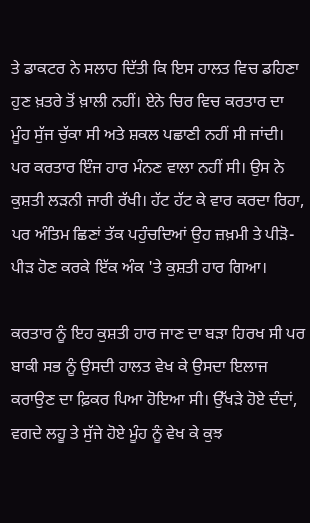ਤੇ ਡਾਕਟਰ ਨੇ ਸਲਾਹ ਦਿੱਤੀ ਕਿ ਇਸ ਹਾਲਤ ਵਿਚ ਡਹਿਣਾ ਹੁਣ ਖ਼ਤਰੇ ਤੋਂ ਖ਼ਾਲੀ ਨਹੀਂ। ਏਨੇ ਚਿਰ ਵਿਚ ਕਰਤਾਰ ਦਾ ਮੂੰਹ ਸੁੱਜ ਚੁੱਕਾ ਸੀ ਅਤੇ ਸ਼ਕਲ ਪਛਾਣੀ ਨਹੀਂ ਸੀ ਜਾਂਦੀ। ਪਰ ਕਰਤਾਰ ਇੰਜ ਹਾਰ ਮੰਨਣ ਵਾਲਾ ਨਹੀਂ ਸੀ। ਉਸ ਨੇ ਕੁਸ਼ਤੀ ਲੜਨੀ ਜਾਰੀ ਰੱਖੀ। ਹੱਟ ਹੱਟ ਕੇ ਵਾਰ ਕਰਦਾ ਰਿਹਾ, ਪਰ ਅੰਤਿਮ ਛਿਣਾਂ ਤੱਕ ਪਹੁੰਚਦਿਆਂ ਉਹ ਜ਼ਖ਼ਮੀ ਤੇ ਪੀੜੋ-ਪੀੜ ਹੋਣ ਕਰਕੇ ਇੱਕ ਅੰਕ 'ਤੇ ਕੁਸ਼ਤੀ ਹਾਰ ਗਿਆ।

ਕਰਤਾਰ ਨੂੰ ਇਹ ਕੁਸ਼ਤੀ ਹਾਰ ਜਾਣ ਦਾ ਬੜਾ ਹਿਰਖ ਸੀ ਪਰ ਬਾਕੀ ਸਭ ਨੂੰ ਉਸਦੀ ਹਾਲਤ ਵੇਖ ਕੇ ਉਸਦਾ ਇਲਾਜ ਕਰਾਉਣ ਦਾ ਫ਼ਿਕਰ ਪਿਆ ਹੋਇਆ ਸੀ। ਉੱਖੜੇ ਹੋਏ ਦੰਦਾਂ, ਵਗਦੇ ਲਹੂ ਤੇ ਸੁੱਜੇ ਹੋਏ ਮੂੰਹ ਨੂੰ ਵੇਖ ਕੇ ਕੁਝ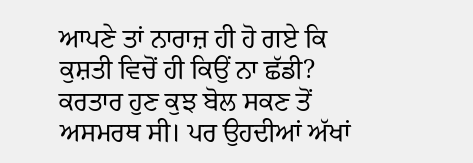ਆਪਣੇ ਤਾਂ ਨਾਰਾਜ਼ ਹੀ ਹੋ ਗਏ ਕਿ ਕੁਸ਼ਤੀ ਵਿਚੋਂ ਹੀ ਕਿਉਂ ਨਾ ਛੱਡੀ? ਕਰਤਾਰ ਹੁਣ ਕੁਝ ਬੋਲ ਸਕਣ ਤੋਂ ਅਸਮਰਥ ਸੀ। ਪਰ ਉਹਦੀਆਂ ਅੱਖਾਂ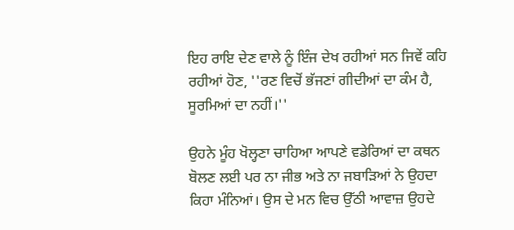ਇਹ ਰਾਇ ਦੇਣ ਵਾਲੇ ਨੂੰ ਇੰਜ ਦੇਖ ਰਹੀਆਂ ਸਨ ਜਿਵੇਂ ਕਹਿ ਰਹੀਆਂ ਹੋਣ, ''ਰਣ ਵਿਚੋਂ ਭੱਜਣਾਂ ਗੀਦੀਆਂ ਦਾ ਕੰਮ ਹੈ, ਸੂਰਮਿਆਂ ਦਾ ਨਹੀਂ।''

ਉਹਨੇ ਮੂੰਹ ਖੋਲ੍ਹਣਾ ਚਾਹਿਆ ਆਪਣੇ ਵਡੇਰਿਆਂ ਦਾ ਕਥਨ ਬੋਲਣ ਲਈ ਪਰ ਨਾ ਜੀਭ ਅਤੇ ਨਾ ਜਬਾੜਿਆਂ ਨੇ ਉਹਦਾ ਕਿਹਾ ਮੰਨਿਆਂ। ਉਸ ਦੇ ਮਨ ਵਿਚ ਉੱਠੀ ਆਵਾਜ਼ ਉਹਦੇ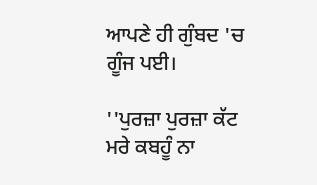ਆਪਣੇ ਹੀ ਗੁੰਬਦ 'ਚ ਗੂੰਜ ਪਈ।

''ਪੁਰਜ਼ਾ ਪੁਰਜ਼ਾ ਕੱਟ ਮਰੇ ਕਬਹੂੰ ਨਾ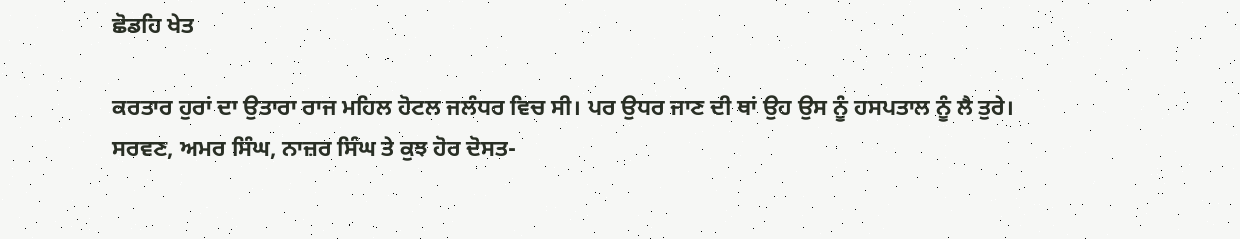ਛੋਡਹਿ ਖੇਤ

ਕਰਤਾਰ ਹੁਰਾਂ ਦਾ ਉਤਾਰਾ ਰਾਜ ਮਹਿਲ ਹੋਟਲ ਜਲੰਧਰ ਵਿਚ ਸੀ। ਪਰ ਉਧਰ ਜਾਣ ਦੀ ਥਾਂ ਉਹ ਉਸ ਨੂੰ ਹਸਪਤਾਲ ਨੂੰ ਲੈ ਤੁਰੇ। ਸਰਵਣ, ਅਮਰ ਸਿੰਘ, ਨਾਜ਼ਰ ਸਿੰਘ ਤੇ ਕੁਝ ਹੋਰ ਦੋਸਤ-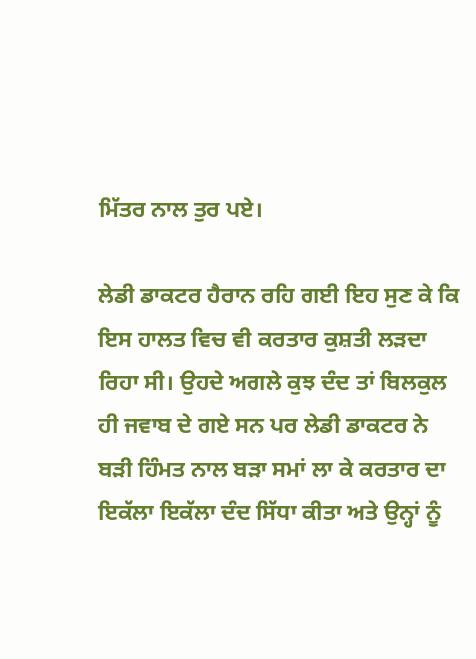ਮਿੱਤਰ ਨਾਲ ਤੁਰ ਪਏ।

ਲੇਡੀ ਡਾਕਟਰ ਹੈਰਾਨ ਰਹਿ ਗਈ ਇਹ ਸੁਣ ਕੇ ਕਿ ਇਸ ਹਾਲਤ ਵਿਚ ਵੀ ਕਰਤਾਰ ਕੁਸ਼ਤੀ ਲੜਦਾ ਰਿਹਾ ਸੀ। ਉਹਦੇ ਅਗਲੇ ਕੁਝ ਦੰਦ ਤਾਂ ਬਿਲਕੁਲ ਹੀ ਜਵਾਬ ਦੇ ਗਏ ਸਨ ਪਰ ਲੇਡੀ ਡਾਕਟਰ ਨੇ ਬੜੀ ਹਿੰਮਤ ਨਾਲ ਬੜਾ ਸਮਾਂ ਲਾ ਕੇ ਕਰਤਾਰ ਦਾ ਇਕੱਲਾ ਇਕੱਲਾ ਦੰਦ ਸਿੱਧਾ ਕੀਤਾ ਅਤੇ ਉਨ੍ਹਾਂ ਨੂੰ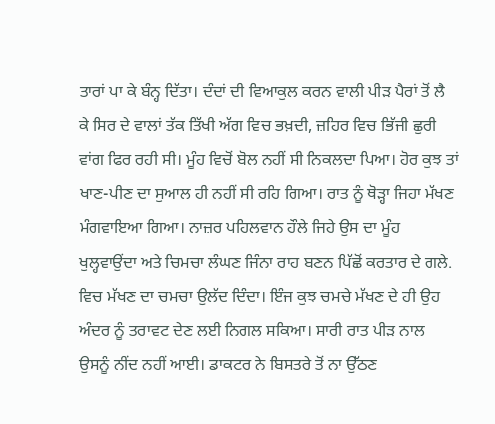ਤਾਰਾਂ ਪਾ ਕੇ ਬੰਨ੍ਹ ਦਿੱਤਾ। ਦੰਦਾਂ ਦੀ ਵਿਆਕੁਲ ਕਰਨ ਵਾਲੀ ਪੀੜ ਪੈਰਾਂ ਤੋਂ ਲੈ ਕੇ ਸਿਰ ਦੇ ਵਾਲਾਂ ਤੱਕ ਤਿੱਖੀ ਅੱਗ ਵਿਚ ਭਖ਼ਦੀ, ਜ਼ਹਿਰ ਵਿਚ ਭਿੱਜੀ ਛੁਰੀ ਵਾਂਗ ਫਿਰ ਰਹੀ ਸੀ। ਮੂੰਹ ਵਿਚੋਂ ਬੋਲ ਨਹੀਂ ਸੀ ਨਿਕਲਦਾ ਪਿਆ। ਹੋਰ ਕੁਝ ਤਾਂ ਖਾਣ-ਪੀਣ ਦਾ ਸੁਆਲ ਹੀ ਨਹੀਂ ਸੀ ਰਹਿ ਗਿਆ। ਰਾਤ ਨੂੰ ਥੋੜ੍ਹਾ ਜਿਹਾ ਮੱਖਣ ਮੰਗਵਾਇਆ ਗਿਆ। ਨਾਜ਼ਰ ਪਹਿਲਵਾਨ ਹੌਲੇ ਜਿਹੇ ਉਸ ਦਾ ਮੂੰਹ ਖੁਲ੍ਹਵਾਉਂਦਾ ਅਤੇ ਚਿਮਚਾ ਲੰਘਣ ਜਿੰਨਾ ਰਾਹ ਬਣਨ ਪਿੱਛੋਂ ਕਰਤਾਰ ਦੇ ਗਲੇ. ਵਿਚ ਮੱਖਣ ਦਾ ਚਮਚਾ ਉਲੱਦ ਦਿੰਦਾ। ਇੰਜ ਕੁਝ ਚਮਚੇ ਮੱਖਣ ਦੇ ਹੀ ਉਹ ਅੰਦਰ ਨੂੰ ਤਰਾਵਟ ਦੇਣ ਲਈ ਨਿਗਲ ਸਕਿਆ। ਸਾਰੀ ਰਾਤ ਪੀੜ ਨਾਲ ਉਸਨੂੰ ਨੀਂਦ ਨਹੀਂ ਆਈ। ਡਾਕਟਰ ਨੇ ਬਿਸਤਰੇ ਤੋਂ ਨਾ ਉੱਠਣ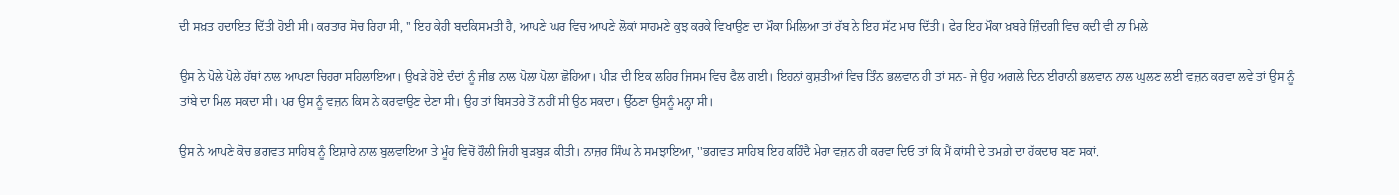ਦੀ ਸਖ਼ਤ ਹਦਾਇਤ ਦਿੱਤੀ ਹੋਈ ਸੀ। ਕਰਤਾਰ ਸੋਚ ਰਿਹਾ ਸੀ, '' ਇਹ ਕੇਹੀ ਬਦਕਿਸਮਤੀ ਹੈ, ਆਪਣੇ ਘਰ ਵਿਚ ਆਪਣੇ ਲੋਕਾਂ ਸਾਹਮਣੇ ਕੁਝ ਕਰਕੇ ਵਿਖਾਉਣ ਦਾ ਮੌਕਾ ਮਿਲਿਆ ਤਾਂ ਰੱਬ ਨੇ ਇਹ ਸੱਟ ਮਾਰ ਦਿੱਤੀ। ਫੇਰ ਇਹ ਮੌਕਾ ਖ਼ਬਰੇ ਜ਼ਿੰਦਗੀ ਵਿਚ ਕਦੀ ਵੀ ਨਾ ਮਿਲੇ

ਉਸ ਨੇ ਪੋਲੇ ਪੋਲੇ ਹੱਥਾਂ ਨਾਲ ਆਪਣਾ ਚਿਹਰਾ ਸਹਿਲਾਇਆ। ਉਖੜੇ ਹੋਏ ਦੰਦਾਂ ਨੂੰ ਜੀਭ ਨਾਲ ਪੋਲਾ ਪੋਲਾ ਛੋਹਿਆ। ਪੀੜ ਦੀ ਇਕ ਲਹਿਰ ਜਿਸਮ ਵਿਚ ਫੈਲ ਗਈ। ਇਹਨਾਂ ਕੁਸ਼ਤੀਆਂ ਵਿਚ ਤਿੰਨ ਭਲਵਾਨ ਹੀ ਤਾਂ ਸਨ- ਜੇ ਉਹ ਅਗਲੇ ਦਿਨ ਈਰਾਨੀ ਭਲਵਾਨ ਨਾਲ ਘੁਲਣ ਲਈ ਵਜ਼ਨ ਕਰਵਾ ਲਵੇ ਤਾਂ ਉਸ ਨੂੰ ਤਾਂਬੇ ਦਾ ਮਿਲ ਸਕਦਾ ਸੀ। ਪਰ ਉਸ ਨੂੰ ਵਜ਼ਨ ਕਿਸ ਨੇ ਕਰਵਾਉਣ ਦੇਣਾ ਸੀ। ਉਹ ਤਾਂ ਬਿਸਤਰੇ ਤੋਂ ਨਹੀਂ ਸੀ ਉਠ ਸਕਦਾ। ਉੱਠਣਾ ਉਸਨੂੰ ਮਨ੍ਹਾ ਸੀ।

ਉਸ ਨੇ ਆਪਣੇ ਕੋਚ ਭਗਵਤ ਸਾਹਿਬ ਨੂੰ ਇਸ਼ਾਰੇ ਨਾਲ ਬੁਲਵਾਇਆ ਤੇ ਮੂੰਹ ਵਿਚੋਂ ਹੌਲੀ ਜਿਹੀ ਬੁੜਬੁੜ ਕੀਤੀ। ਨਾਜ਼ਰ ਸਿੰਘ ਨੇ ਸਮਝਾਇਆ, ''ਭਗਵਤ ਸਾਹਿਬ ਇਹ ਕਹਿੰਦੈ ਮੇਰਾ ਵਜ਼ਨ ਹੀ ਕਰਵਾ ਦਿਓ ਤਾਂ ਕਿ ਮੈਂ ਕਾਂਸੀ ਦੇ ਤਮਗ਼ੇ ਦਾ ਹੱਕਦਾਰ ਬਣ ਸਕਾਂ.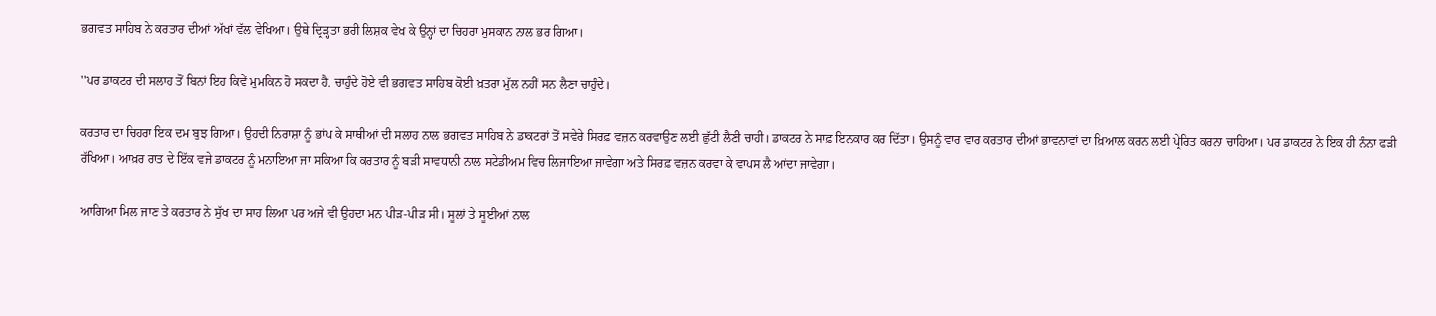ਭਗਵਤ ਸਾਹਿਬ ਨੇ ਕਰਤਾਰ ਦੀਆਂ ਅੱਖਾਂ ਵੱਲ ਵੇਖਿਆ। ਉਥੇ ਦ੍ਰਿੜ੍ਹਤਾ ਭਰੀ ਲਿਸ਼ਕ ਵੇਖ ਕੇ ਉਨ੍ਹਾਂ ਦਾ ਚਿਹਰਾ ਮੁਸਕਾਨ ਨਾਲ ਭਰ ਗਿਆ।

''ਪਰ ਡਾਕਟਰ ਦੀ ਸਲਾਹ ਤੋਂ ਬਿਨਾਂ ਇਹ ਕਿਵੇਂ ਮੁਮਕਿਨ ਹੋ ਸਕਦਾ ਹੈ. ਚਾਹੁੰਦੇ ਹੋਏ ਵੀ ਭਗਵਤ ਸਾਹਿਬ ਕੋਈ ਖ਼ਤਰਾ ਮੁੱਲ ਨਹੀਂ ਸਨ ਲੈਣਾ ਚਾਹੁੰਦੇ।

ਕਰਤਾਰ ਦਾ ਚਿਹਰਾ ਇਕ ਦਮ ਬੁਝ ਗਿਆ। ਉਹਦੀ ਨਿਰਾਸ਼ਾ ਨੂੰ ਭਾਂਪ ਕੇ ਸਾਥੀਆਂ ਦੀ ਸਲਾਹ ਨਾਲ ਭਗਵਤ ਸਾਹਿਬ ਨੇ ਡਾਕਟਰਾਂ ਤੋਂ ਸਵੇਰੇ ਸਿਰਫ਼ ਵਜ਼ਨ ਕਰਵਾਉਣ ਲਈ ਛੁੱਟੀ ਲੈਣੀ ਚਾਹੀ। ਡਾਕਟਰ ਨੇ ਸਾਫ਼ ਇਨਕਾਰ ਕਰ ਦਿੱਤਾ। ਉਸਨੂੰ ਵਾਰ ਵਾਰ ਕਰਤਾਰ ਦੀਆਂ ਭਾਵਨਾਵਾਂ ਦਾ ਖ਼ਿਆਲ ਕਰਨ ਲਈ ਪ੍ਰੇਰਿਤ ਕਰਨਾ ਚਾਹਿਆ। ਪਰ ਡਾਕਟਰ ਨੇ ਇਕ ਹੀ ਨੰਨਾ ਫੜੀ ਰੱਖਿਆ। ਆਖ਼ਰ ਰਾਤ ਦੇ ਇੱਕ ਵਜੇ ਡਾਕਟਰ ਨੂੰ ਮਨਾਇਆ ਜਾ ਸਕਿਆ ਕਿ ਕਰਤਾਰ ਨੂੰ ਬੜੀ ਸਾਵਧਾਨੀ ਨਾਲ ਸਟੇਡੀਅਮ ਵਿਚ ਲਿਜਾਇਆ ਜਾਵੇਗਾ ਅਤੇ ਸਿਰਫ਼ ਵਜ਼ਨ ਕਰਵਾ ਕੇ ਵਾਪਸ ਲੈ ਆਂਦਾ ਜਾਵੇਗਾ।

ਆਗਿਆ ਮਿਲ ਜਾਣ ਤੇ ਕਰਤਾਰ ਨੇ ਸੁੱਖ ਦਾ ਸਾਹ ਲਿਆ ਪਰ ਅਜੇ ਵੀ ਉਹਦਾ ਮਨ ਪੀੜ-ਪੀੜ ਸੀ। ਸੂਲਾਂ ਤੇ ਸੂਈਆਂ ਨਾਲ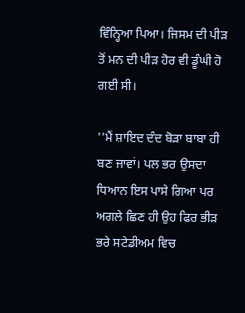ਵਿੰਨ੍ਹਿਆ ਪਿਆ। ਜਿਸਮ ਦੀ ਪੀੜ ਤੋਂ ਮਨ ਦੀ ਪੀੜ ਹੋਰ ਵੀ ਡੂੰਘੀ ਹੋ ਗਈ ਸੀ।

''ਮੈਂ ਸ਼ਾਇਦ ਦੰਦ ਬੋੜਾ ਬਾਬਾ ਹੀ ਬਣ ਜਾਵਾਂ। ਪਲ ਭਰ ਉਸਦਾ ਧਿਆਨ ਇਸ ਪਾਸੇ ਗਿਆ ਪਰ ਅਗਲੇ ਛਿਣ ਹੀ ਉਹ ਫਿਰ ਭੀੜ ਭਰੇ ਸਟੇਡੀਅਮ ਵਿਚ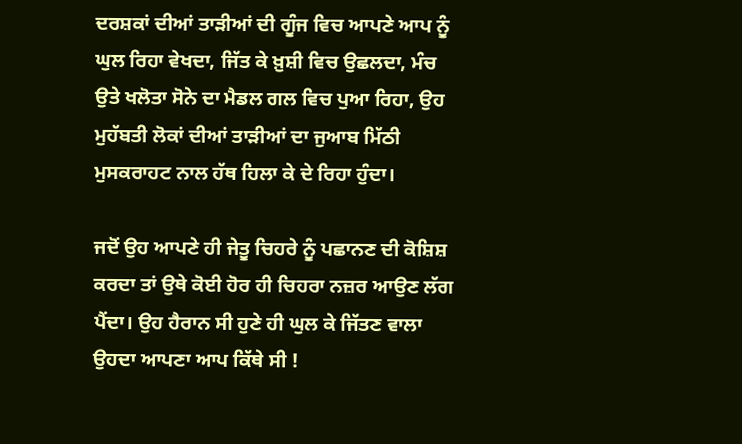ਦਰਸ਼ਕਾਂ ਦੀਆਂ ਤਾੜੀਆਂ ਦੀ ਗੂੰਜ ਵਿਚ ਆਪਣੇ ਆਪ ਨੂੰ ਘੁਲ ਰਿਹਾ ਵੇਖਦਾ, ਜਿੱਤ ਕੇ ਖ਼ੁਸ਼ੀ ਵਿਚ ਉਛਲਦਾ, ਮੰਚ ਉਤੇ ਖਲੋਤਾ ਸੋਨੇ ਦਾ ਮੈਡਲ ਗਲ ਵਿਚ ਪੁਆ ਰਿਹਾ, ਉਹ ਮੁਹੱਬਤੀ ਲੋਕਾਂ ਦੀਆਂ ਤਾੜੀਆਂ ਦਾ ਜੁਆਬ ਮਿੱਠੀ ਮੁਸਕਰਾਹਟ ਨਾਲ ਹੱਥ ਹਿਲਾ ਕੇ ਦੇ ਰਿਹਾ ਹੁੰਦਾ।

ਜਦੋਂ ਉਹ ਆਪਣੇ ਹੀ ਜੇਤੂ ਚਿਹਰੇ ਨੂੰ ਪਛਾਨਣ ਦੀ ਕੋਸ਼ਿਸ਼ ਕਰਦਾ ਤਾਂ ਉਥੇ ਕੋਈ ਹੋਰ ਹੀ ਚਿਹਰਾ ਨਜ਼ਰ ਆਉਣ ਲੱਗ ਪੈਂਦਾ। ਉਹ ਹੈਰਾਨ ਸੀ ਹੁਣੇ ਹੀ ਘੁਲ ਕੇ ਜਿੱਤਣ ਵਾਲਾ ਉਹਦਾ ਆਪਣਾ ਆਪ ਕਿੱਥੇ ਸੀ !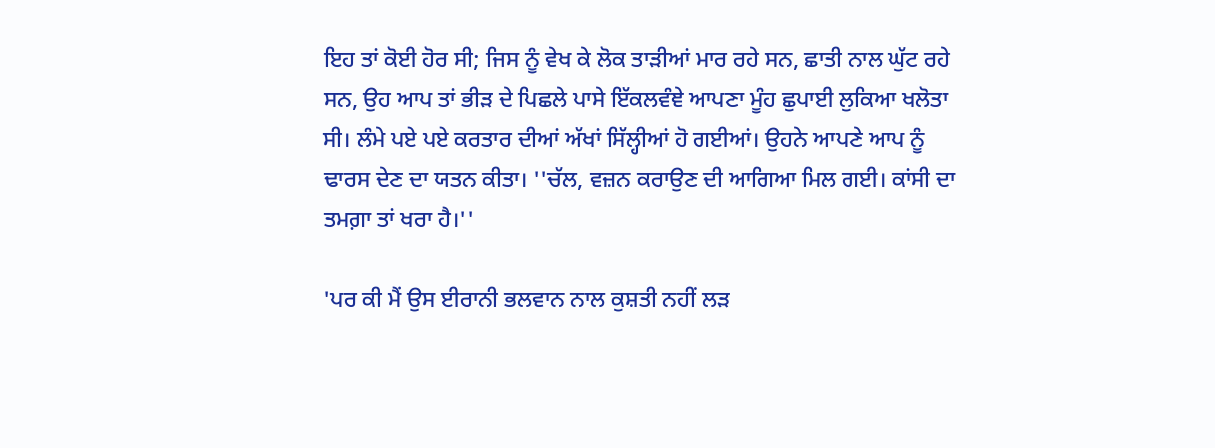ਇਹ ਤਾਂ ਕੋਈ ਹੋਰ ਸੀ; ਜਿਸ ਨੂੰ ਵੇਖ ਕੇ ਲੋਕ ਤਾੜੀਆਂ ਮਾਰ ਰਹੇ ਸਨ, ਛਾਤੀ ਨਾਲ ਘੁੱਟ ਰਹੇ ਸਨ, ਉਹ ਆਪ ਤਾਂ ਭੀੜ ਦੇ ਪਿਛਲੇ ਪਾਸੇ ਇੱਕਲਵੰਞੇ ਆਪਣਾ ਮੂੰਹ ਛੁਪਾਈ ਲੁਕਿਆ ਖਲੋਤਾ ਸੀ। ਲੰਮੇ ਪਏ ਪਏ ਕਰਤਾਰ ਦੀਆਂ ਅੱਖਾਂ ਸਿੱਲ੍ਹੀਆਂ ਹੋ ਗਈਆਂ। ਉਹਨੇ ਆਪਣੇ ਆਪ ਨੂੰ ਢਾਰਸ ਦੇਣ ਦਾ ਯਤਨ ਕੀਤਾ। ''ਚੱਲ, ਵਜ਼ਨ ਕਰਾਉਣ ਦੀ ਆਗਿਆ ਮਿਲ ਗਈ। ਕਾਂਸੀ ਦਾ ਤਮਗ਼ਾ ਤਾਂ ਖਰਾ ਹੈ।''

'ਪਰ ਕੀ ਮੈਂ ਉਸ ਈਰਾਨੀ ਭਲਵਾਨ ਨਾਲ ਕੁਸ਼ਤੀ ਨਹੀਂ ਲੜ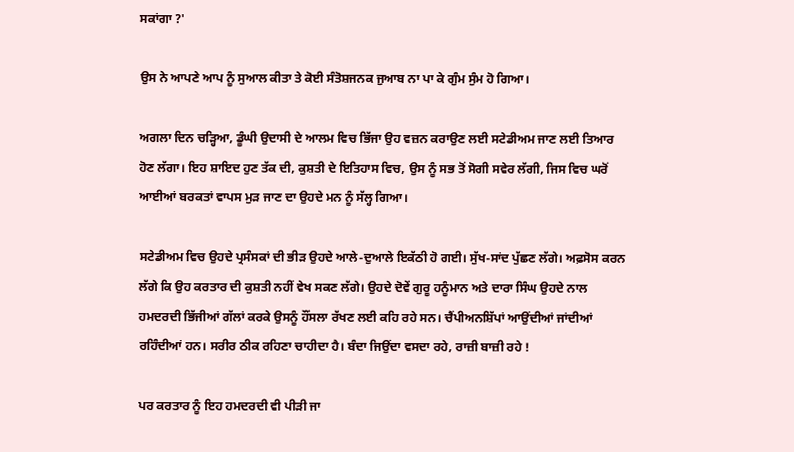ਸਕਾਂਗਾ ?'

ਉਸ ਨੇ ਆਪਣੇ ਆਪ ਨੂੰ ਸੁਆਲ ਕੀਤਾ ਤੇ ਕੋਈ ਸੰਤੋਸ਼ਜਨਕ ਜੁਆਬ ਨਾ ਪਾ ਕੇ ਗੁੰਮ ਸੁੰਮ ਹੋ ਗਿਆ।

ਅਗਲਾ ਦਿਨ ਚੜ੍ਹਿਆ, ਡੂੰਘੀ ਉਦਾਸੀ ਦੇ ਆਲਮ ਵਿਚ ਭਿੱਜਾ ਉਹ ਵਜ਼ਨ ਕਰਾਉਣ ਲਈ ਸਟੇਡੀਅਮ ਜਾਣ ਲਈ ਤਿਆਰ ਹੋਣ ਲੱਗਾ। ਇਹ ਸ਼ਾਇਦ ਹੁਣ ਤੱਕ ਦੀ, ਕੁਸ਼ਤੀ ਦੇ ਇਤਿਹਾਸ ਵਿਚ, ਉਸ ਨੂੰ ਸਭ ਤੋਂ ਸੋਗੀ ਸਵੇਰ ਲੱਗੀ, ਜਿਸ ਵਿਚ ਘਰੋਂ ਆਈਆਂ ਬਰਕਤਾਂ ਵਾਪਸ ਮੁੜ ਜਾਣ ਦਾ ਉਹਦੇ ਮਨ ਨੂੰ ਸੱਲ੍ਹ ਗਿਆ।

ਸਟੇਡੀਅਮ ਵਿਚ ਉਹਦੇ ਪ੍ਰਸੰਸਕਾਂ ਦੀ ਭੀੜ ਉਹਦੇ ਆਲੇ-ਦੁਆਲੇ ਇਕੱਠੀ ਹੋ ਗਈ। ਸੁੱਖ-ਸਾਂਦ ਪੁੱਛਣ ਲੱਗੇ। ਅਫ਼ਸੋਸ ਕਰਨ ਲੱਗੇ ਕਿ ਉਹ ਕਰਤਾਰ ਦੀ ਕੁਸ਼ਤੀ ਨਹੀਂ ਵੇਖ ਸਕਣ ਲੱਗੇ। ਉਹਦੇ ਦੋਵੇਂ ਗੁਰੂ ਹਨੂੰਮਾਨ ਅਤੇ ਦਾਰਾ ਸਿੰਘ ਉਹਦੇ ਨਾਲ ਹਮਦਰਦੀ ਭਿੱਜੀਆਂ ਗੱਲਾਂ ਕਰਕੇ ਉਸਨੂੰ ਹੌਂਸਲਾ ਰੱਖਣ ਲਈ ਕਹਿ ਰਹੇ ਸਨ। ਚੈਂਪੀਅਨਸ਼ਿੱਪਾਂ ਆਉਂਦੀਆਂ ਜਾਂਦੀਆਂ ਰਹਿੰਦੀਆਂ ਹਨ। ਸਰੀਰ ਠੀਕ ਰਹਿਣਾ ਚਾਹੀਦਾ ਹੈ। ਬੰਦਾ ਜਿਉਂਦਾ ਵਸਦਾ ਰਹੇ, ਰਾਜ਼ੀ ਬਾਜ਼ੀ ਰਹੇ !

ਪਰ ਕਰਤਾਰ ਨੂੰ ਇਹ ਹਮਦਰਦੀ ਵੀ ਪੀੜੀ ਜਾ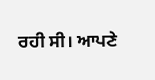ਰਹੀ ਸੀ। ਆਪਣੇ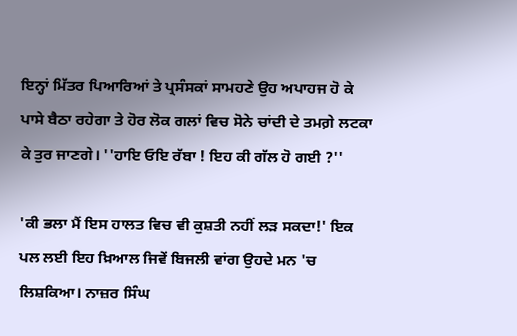ਇਨ੍ਹਾਂ ਮਿੱਤਰ ਪਿਆਰਿਆਂ ਤੇ ਪ੍ਰਸੰਸਕਾਂ ਸਾਮਹਣੇ ਉਹ ਅਪਾਹਜ ਹੋ ਕੇ ਪਾਸੇ ਬੈਠਾ ਰਹੇਗਾ ਤੇ ਹੋਰ ਲੋਕ ਗਲਾਂ ਵਿਚ ਸੋਨੇ ਚਾਂਦੀ ਦੇ ਤਮਗ਼ੇ ਲਟਕਾ ਕੇ ਤੁਰ ਜਾਣਗੇ। ''ਹਾਇ ਓਇ ਰੱਬਾ ! ਇਹ ਕੀ ਗੱਲ ਹੋ ਗਈ ?''

'ਕੀ ਭਲਾ ਮੈਂ ਇਸ ਹਾਲਤ ਵਿਚ ਵੀ ਕੁਸ਼ਤੀ ਨਹੀਂ ਲੜ ਸਕਦਾ!' ਇਕ ਪਲ ਲਈ ਇਹ ਖ਼ਿਆਲ ਜਿਵੇਂ ਬਿਜਲੀ ਵਾਂਗ ਉਹਦੇ ਮਨ 'ਚ ਲਿਸ਼ਕਿਆ। ਨਾਜ਼ਰ ਸਿੰਘ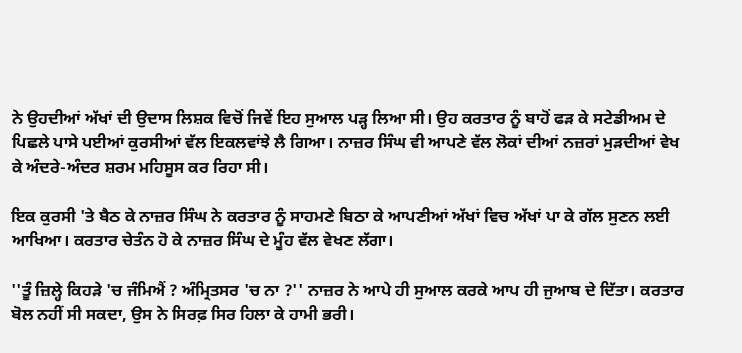ਨੇ ਉਹਦੀਆਂ ਅੱਖਾਂ ਦੀ ਉਦਾਸ ਲਿਸ਼ਕ ਵਿਚੋਂ ਜਿਵੇਂ ਇਹ ਸੁਆਲ ਪੜ੍ਹ ਲਿਆ ਸੀ। ਉਹ ਕਰਤਾਰ ਨੂੰ ਬਾਹੋਂ ਫੜ ਕੇ ਸਟੇਡੀਅਮ ਦੇ ਪਿਛਲੇ ਪਾਸੇ ਪਈਆਂ ਕੁਰਸੀਆਂ ਵੱਲ ਇਕਲਵਾਂਝੇ ਲੈ ਗਿਆ। ਨਾਜ਼ਰ ਸਿੰਘ ਵੀ ਆਪਣੇ ਵੱਲ ਲੋਕਾਂ ਦੀਆਂ ਨਜ਼ਰਾਂ ਮੁੜਦੀਆਂ ਵੇਖ ਕੇ ਅੰਦਰੇ-ਅੰਦਰ ਸ਼ਰਮ ਮਹਿਸੂਸ ਕਰ ਰਿਹਾ ਸੀ।

ਇਕ ਕੁਰਸੀ 'ਤੇ ਬੈਠ ਕੇ ਨਾਜ਼ਰ ਸਿੰਘ ਨੇ ਕਰਤਾਰ ਨੂੰ ਸਾਹਮਣੇ ਬਿਠਾ ਕੇ ਆਪਣੀਆਂ ਅੱਖਾਂ ਵਿਚ ਅੱਖਾਂ ਪਾ ਕੇ ਗੱਲ ਸੁਣਨ ਲਈ ਆਖਿਆ। ਕਰਤਾਰ ਚੇਤੰਨ ਹੋ ਕੇ ਨਾਜ਼ਰ ਸਿੰਘ ਦੇ ਮੂੰਹ ਵੱਲ ਵੇਖਣ ਲੱਗਾ।

''ਤੂੰ ਜ਼ਿਲ੍ਹੇ ਕਿਹੜੇ 'ਚ ਜੰਮਿਐਂ ? ਅੰਮ੍ਰਿਤਸਰ 'ਚ ਨਾ ?'' ਨਾਜ਼ਰ ਨੇ ਆਪੇ ਹੀ ਸੁਆਲ ਕਰਕੇ ਆਪ ਹੀ ਜੁਆਬ ਦੇ ਦਿੱਤਾ। ਕਰਤਾਰ ਬੋਲ ਨਹੀਂ ਸੀ ਸਕਦਾ, ਉਸ ਨੇ ਸਿਰਫ਼ ਸਿਰ ਹਿਲਾ ਕੇ ਹਾਮੀ ਭਰੀ।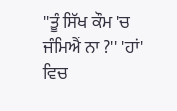''ਤੂੰ ਸਿੱਖ ਕੌਮ 'ਚ ਜੰਮਿਐਂ ਨਾ ?'' 'ਹਾਂ' ਵਿਚ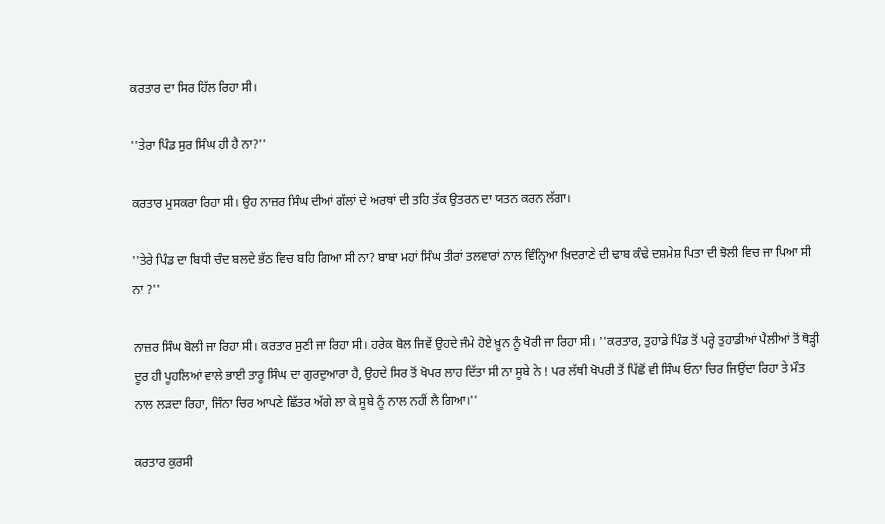ਕਰਤਾਰ ਦਾ ਸਿਰ ਹਿੱਲ ਰਿਹਾ ਸੀ।

''ਤੇਰਾ ਪਿੰਡ ਸੁਰ ਸਿੰਘ ਹੀ ਹੈ ਨਾ?''

ਕਰਤਾਰ ਮੁਸਕਰਾ ਰਿਹਾ ਸੀ। ਉਹ ਨਾਜ਼ਰ ਸਿੰਘ ਦੀਆਂ ਗੱਲਾਂ ਦੇ ਅਰਥਾਂ ਦੀ ਤਹਿ ਤੱਕ ਉਤਰਨ ਦਾ ਯਤਨ ਕਰਨ ਲੱਗਾ।

''ਤੇਰੇ ਪਿੰਡ ਦਾ ਬਿਧੀ ਚੰਦ ਬਲਦੇ ਭੱਠ ਵਿਚ ਬਹਿ ਗਿਆ ਸੀ ਨਾ? ਬਾਬਾ ਮਹਾਂ ਸਿੰਘ ਤੀਰਾਂ ਤਲਵਾਰਾਂ ਨਾਲ ਵਿੰਨ੍ਹਿਆ ਖ਼ਿਦਰਾਣੇ ਦੀ ਢਾਬ ਕੰਢੇ ਦਸ਼ਮੇਸ਼ ਪਿਤਾ ਦੀ ਝੋਲੀ ਵਿਚ ਜਾ ਪਿਆ ਸੀ ਨਾ ?''

ਨਾਜ਼ਰ ਸਿੰਘ ਬੋਲੀ ਜਾ ਰਿਹਾ ਸੀ। ਕਰਤਾਰ ਸੁਣੀ ਜਾ ਰਿਹਾ ਸੀ। ਹਰੇਕ ਬੋਲ ਜਿਵੇਂ ਉਹਦੇ ਜੰਮੇ ਹੋਏ ਖ਼ੂਨ ਨੂੰ ਖੋਰੀ ਜਾ ਰਿਹਾ ਸੀ। ''ਕਰਤਾਰ, ਤੁਹਾਡੇ ਪਿੰਡ ਤੋਂ ਪਰ੍ਹੇ ਤੁਹਾਡੀਆਂ ਪੈਲੀਆਂ ਤੋਂ ਥੋੜ੍ਹੀ ਦੂਰ ਹੀ ਪੂਹਲਿਆਂ ਵਾਲੇ ਭਾਈ ਤਾਰੂ ਸਿੰਘ ਦਾ ਗੁਰਦੁਆਰਾ ਹੈ, ਉਹਦੇ ਸਿਰ ਤੋਂ ਖੋਪਰ ਲਾਹ ਦਿੱਤਾ ਸੀ ਨਾ ਸੂਬੇ ਨੇ ! ਪਰ ਲੱਥੀ ਖੋਪਰੀ ਤੋਂ ਪਿੱਛੋਂ ਵੀ ਸਿੰਘ ਓਨਾ ਚਿਰ ਜਿਉਂਦਾ ਰਿਹਾ ਤੇ ਮੌਤ ਨਾਲ ਲੜਦਾ ਰਿਹਾ, ਜਿੰਨਾ ਚਿਰ ਆਪਣੇ ਛਿੱਤਰ ਅੱਗੇ ਲਾ ਕੇ ਸੂਬੇ ਨੂੰ ਨਾਲ ਨਹੀਂ ਲੈ ਗਿਆ।''

ਕਰਤਾਰ ਕੁਰਸੀ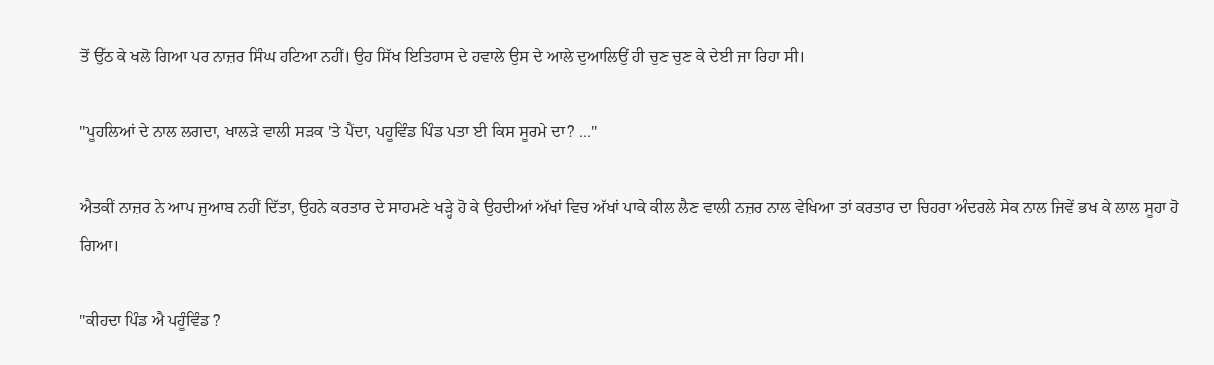ਤੋਂ ਉੱਠ ਕੇ ਖਲੋ ਗਿਆ ਪਰ ਨਾਜ਼ਰ ਸਿੰਘ ਹਟਿਆ ਨਹੀਂ। ਉਹ ਸਿੱਖ ਇਤਿਹਾਸ ਦੇ ਹਵਾਲੇ ਉਸ ਦੇ ਆਲੇ ਦੁਆਲਿਉਂ ਹੀ ਚੁਣ ਚੁਣ ਕੇ ਦੇਈ ਜਾ ਰਿਹਾ ਸੀ।

''ਪੂਹਲਿਆਂ ਦੇ ਨਾਲ ਲਗਦਾ, ਖਾਲੜੇ ਵਾਲੀ ਸੜਕ 'ਤੇ ਪੈਂਦਾ, ਪਹੂਵਿੰਡ ਪਿੰਡ ਪਤਾ ਈ ਕਿਸ ਸੂਰਮੇ ਦਾ? ...''

ਐਤਕੀਂ ਨਾਜ਼ਰ ਨੇ ਆਪ ਜੁਆਬ ਨਹੀਂ ਦਿੱਤਾ, ਉਹਨੇ ਕਰਤਾਰ ਦੇ ਸਾਹਮਣੇ ਖੜ੍ਹੇ ਹੋ ਕੇ ਉਹਦੀਆਂ ਅੱਖਾਂ ਵਿਚ ਅੱਖਾਂ ਪਾਕੇ ਕੀਲ ਲੈਣ ਵਾਲੀ ਨਜ਼ਰ ਨਾਲ ਵੇਖਿਆ ਤਾਂ ਕਰਤਾਰ ਦਾ ਚਿਹਰਾ ਅੰਦਰਲੇ ਸੇਕ ਨਾਲ ਜਿਵੇਂ ਭਖ ਕੇ ਲਾਲ ਸੂਹਾ ਹੋ ਗਿਆ।

''ਕੀਹਦਾ ਪਿੰਡ ਐ ਪਹੂੰਵਿੰਡ ?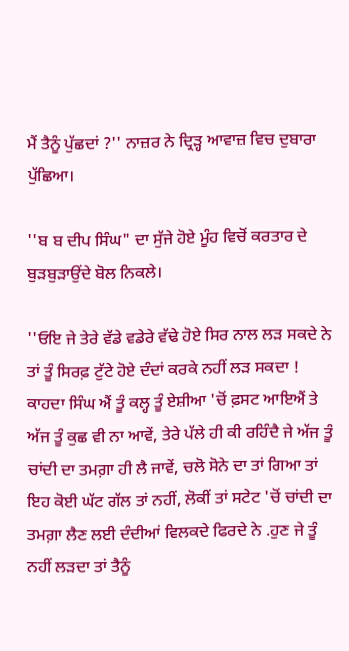ਮੈਂ ਤੈਨੂੰ ਪੁੱਛਦਾਂ ?'' ਨਾਜ਼ਰ ਨੇ ਦ੍ਰਿੜ੍ਹ ਆਵਾਜ਼ ਵਿਚ ਦੁਬਾਰਾ ਪੁੱਛਿਆ।

''ਬ ਬ ਦੀਪ ਸਿੰਘ" ਦਾ ਸੁੱਜੇ ਹੋਏ ਮੂੰਹ ਵਿਚੋਂ ਕਰਤਾਰ ਦੇ ਬੁੜਬੁੜਾਉਂਦੇ ਬੋਲ ਨਿਕਲੇ।

''ਓਇ ਜੇ ਤੇਰੇ ਵੱਡੇ ਵਡੇਰੇ ਵੱਢੇ ਹੋਏ ਸਿਰ ਨਾਲ ਲੜ ਸਕਦੇ ਨੇ ਤਾਂ ਤੂੰ ਸਿਰਫ਼ ਟੁੱਟੇ ਹੋਏ ਦੰਦਾਂ ਕਰਕੇ ਨਹੀਂ ਲੜ ਸਕਦਾ ! ਕਾਹਦਾ ਸਿੰਘ ਐਂ ਤੂੰ ਕਲ੍ਹ ਤੂੰ ਏਸ਼ੀਆ 'ਚੋਂ ਫ਼ਸਟ ਆਇਐਂ ਤੇ ਅੱਜ ਤੂੰ ਕੁਛ ਵੀ ਨਾ ਆਵੇਂ, ਤੇਰੇ ਪੱਲੇ ਹੀ ਕੀ ਰਹਿੰਦੈ ਜੇ ਅੱਜ ਤੂੰ ਚਾਂਦੀ ਦਾ ਤਮਗ਼ਾ ਹੀ ਲੈ ਜਾਵੇਂ, ਚਲੋ ਸੋਨੇ ਦਾ ਤਾਂ ਗਿਆ ਤਾਂ ਇਹ ਕੋਈ ਘੱਟ ਗੱਲ ਤਾਂ ਨਹੀਂ, ਲੋਕੀਂ ਤਾਂ ਸਟੇਟ 'ਚੋਂ ਚਾਂਦੀ ਦਾ ਤਮਗ਼ਾ ਲੈਣ ਲਈ ਦੰਦੀਆਂ ਵਿਲਕਦੇ ਫਿਰਦੇ ਨੇ .ਹੁਣ ਜੇ ਤੂੰ ਨਹੀਂ ਲੜਦਾ ਤਾਂ ਤੈਨੂੰ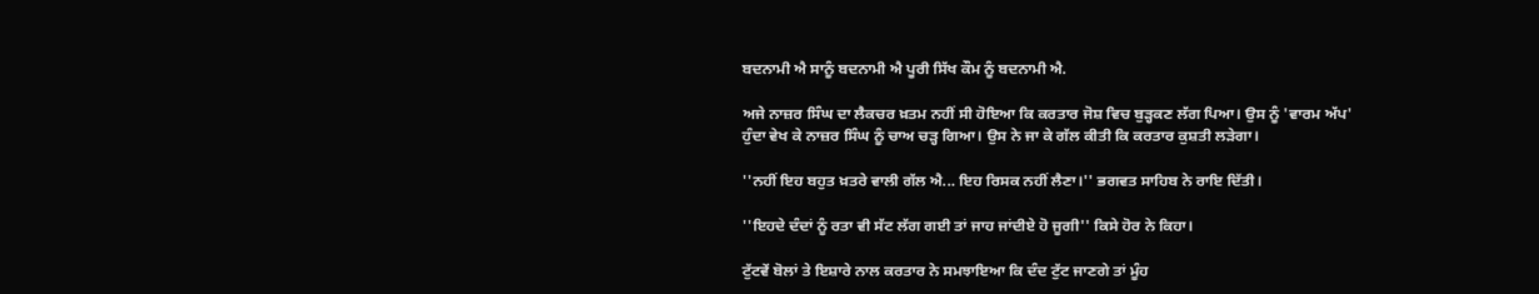ਬਦਨਾਮੀ ਐ ਸਾਨੂੰ ਬਦਨਾਮੀ ਐ ਪੂਰੀ ਸਿੱਖ ਕੌਮ ਨੂੰ ਬਦਨਾਮੀ ਐ.

ਅਜੇ ਨਾਜ਼ਰ ਸਿੰਘ ਦਾ ਲੈਕਚਰ ਖ਼ਤਮ ਨਹੀਂ ਸੀ ਹੋਇਆ ਕਿ ਕਰਤਾਰ ਜੋਸ਼ ਵਿਚ ਬੁੜ੍ਹਕਣ ਲੱਗ ਪਿਆ। ਉਸ ਨੂੰ 'ਵਾਰਮ ਅੱਪ' ਹੁੰਦਾ ਵੇਖ ਕੇ ਨਾਜ਼ਰ ਸਿੰਘ ਨੂੰ ਚਾਅ ਚੜ੍ਹ ਗਿਆ। ਉਸ ਨੇ ਜਾ ਕੇ ਗੱਲ ਕੀਤੀ ਕਿ ਕਰਤਾਰ ਕੁਸ਼ਤੀ ਲੜੇਗਾ।

''ਨਹੀਂ ਇਹ ਬਹੁਤ ਖ਼ਤਰੇ ਵਾਲੀ ਗੱਲ ਐ... ਇਹ ਰਿਸਕ ਨਹੀਂ ਲੈਣਾ।'' ਭਗਵਤ ਸਾਹਿਬ ਨੇ ਰਾਇ ਦਿੱਤੀ।

''ਇਹਦੇ ਦੰਦਾਂ ਨੂੰ ਰਤਾ ਵੀ ਸੱਟ ਲੱਗ ਗਈ ਤਾਂ ਜਾਹ ਜਾਂਦੀਏ ਹੋ ਜੂਗੀ'' ਕਿਸੇ ਹੋਰ ਨੇ ਕਿਹਾ।

ਟੁੱਟਵੇਂ ਬੋਲਾਂ ਤੇ ਇਸ਼ਾਰੇ ਨਾਲ ਕਰਤਾਰ ਨੇ ਸਮਝਾਇਆ ਕਿ ਦੰਦ ਟੁੱਟ ਜਾਣਗੇ ਤਾਂ ਮੂੰਹ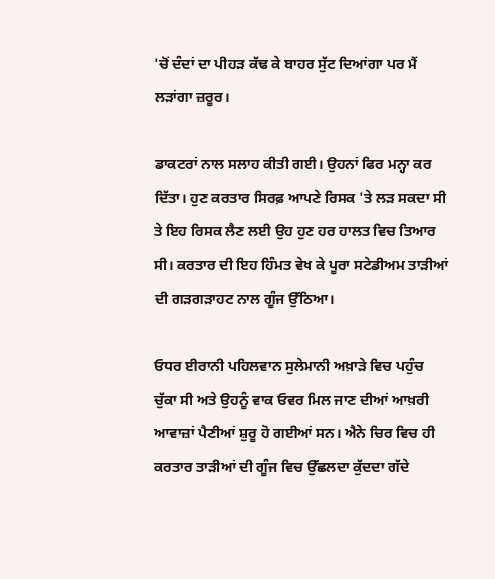'ਚੋਂ ਦੰਦਾਂ ਦਾ ਪੀਹੜ ਕੱਢ ਕੇ ਬਾਹਰ ਸੁੱਟ ਦਿਆਂਗਾ ਪਰ ਮੈਂ ਲੜਾਂਗਾ ਜ਼ਰੂਰ।

ਡਾਕਟਰਾਂ ਨਾਲ ਸਲਾਹ ਕੀਤੀ ਗਈ। ਉਹਨਾਂ ਫਿਰ ਮਨ੍ਹਾ ਕਰ ਦਿੱਤਾ। ਹੁਣ ਕਰਤਾਰ ਸਿਰਫ਼ ਆਪਣੇ ਰਿਸਕ 'ਤੇ ਲੜ ਸਕਦਾ ਸੀ ਤੇ ਇਹ ਰਿਸਕ ਲੈਣ ਲਈ ਉਹ ਹੁਣ ਹਰ ਹਾਲਤ ਵਿਚ ਤਿਆਰ ਸੀ। ਕਰਤਾਰ ਦੀ ਇਹ ਹਿੰਮਤ ਵੇਖ ਕੇ ਪੂਰਾ ਸਟੇਡੀਅਮ ਤਾੜੀਆਂ ਦੀ ਗੜਗੜਾਹਟ ਨਾਲ ਗੂੰਜ ਉੱਠਿਆ।

ਓਧਰ ਈਰਾਨੀ ਪਹਿਲਵਾਨ ਸੁਲੇਮਾਨੀ ਅਖ਼ਾੜੇ ਵਿਚ ਪਹੁੰਚ ਚੁੱਕਾ ਸੀ ਅਤੇ ਉਹਨੂੰ ਵਾਕ ਓਵਰ ਮਿਲ ਜਾਣ ਦੀਆਂ ਆਖ਼ਰੀ ਆਵਾਜ਼ਾਂ ਪੈਣੀਆਂ ਸ਼ੁਰੂ ਹੋ ਗਈਆਂ ਸਨ। ਐਨੇ ਚਿਰ ਵਿਚ ਹੀ ਕਰਤਾਰ ਤਾੜੀਆਂ ਦੀ ਗੂੰਜ ਵਿਚ ਉੱਛਲਦਾ ਕੁੱਦਦਾ ਗੱਦੇ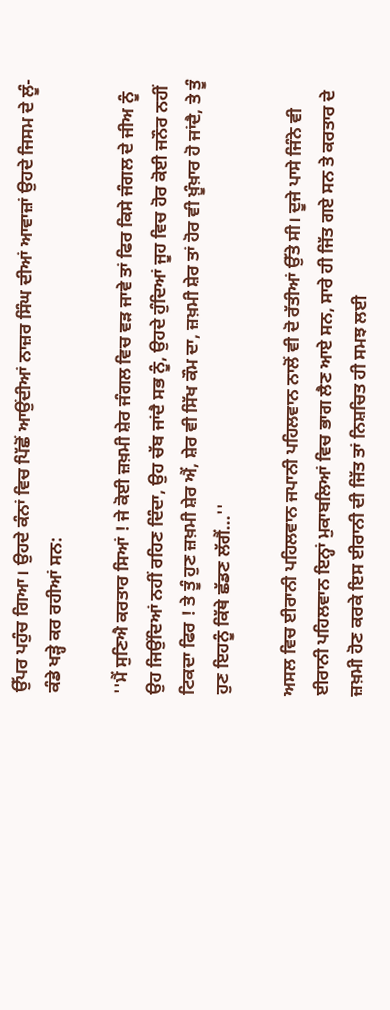ਉੱਪਰ ਪਹੁੰਚ ਗਿਆ। ਉਹਦੇ ਕੰਨਾਂ ਵਿਚ ਪਿੱਛੋਂ ਆਉਂਦੀਆਂ ਨਾਜ਼ਰ ਸਿੰਘ ਦੀਆਂ ਆਵਾਜ਼ਾਂ ਉਹਦੇ ਜਿਸਮ ਦੇ ਲੂੰ-ਕੰਡੇ ਖੜ੍ਹੇ ਕਰ ਰਹੀਆਂ ਸਨ:

''ਮੈਂ ਸੁਣਿਐ ਕਰਤਾਰ ਸਿਆਂ ! ਜੇ ਕੋਈ ਜ਼ਖ਼ਮੀ ਸ਼ੇਰ ਜੰਗਲ ਵਿਚ ਵੜ ਜਾਵੇ ਤਾਂ ਫਿਰ ਕਿਸੇ ਜੰਗਲ ਦੇ ਜੀਅ ਨੂੰ ਉਹ ਜਿਉਂਦਿਆਂ ਨਹੀਂ ਰਹਿਣ ਦਿੰਦਾ, ਉਹ ਚੱਬ ਜਾਂਦੈ ਸਭ ਨੂੰ, ਉਹਦੇ ਹੁੰਦਿਆਂ ਜੂਹ ਵਿਚ ਹੋਰ ਕੋਈ ਜਨੌਰ ਨਹੀਂ ਟਿਕਦਾ ਫਿਰ ! ਤੇ ਤੂੰ ਹੁਣ ਜ਼ਖ਼ਮੀ ਸ਼ੇਰ ਐਂ, ਸ਼ੇਰ ਵੀ ਸਿੱਖ ਕੌਮ ਦਾ, ਜ਼ਖ਼ਮੀ ਸ਼ੇਰ ਤਾਂ ਹੋਰ ਵੀ ਖ਼ੂੰਖ਼ਾਰ ਹੋ ਜਾਂਦੈ, ਤੇ ਤੂੰ ਹੁਣ ਇਹਨੂੰ ਕਿੱਥੇ ਛੱਡਣ ਲੱਗੈਂ...''

ਅਸਲ ਵਿਚ ਈਰਾਨੀ ਪਹਿਲਵਾਨ ਜਪਾਨੀ ਪਹਿਲਵਾਨ ਨਾਲੋਂ ਵੀ ਦੋ ਰੱਤੀਆਂ ਉੱਤੇ ਸੀ। ਦੂਜੇ ਪਾਸੇ ਜਿੰਨੇ ਵੀ ਈਰਾਨੀ ਪਹਿਲਵਾਨ ਇਨ੍ਹਾਂ ਮੁਕਾਬਲਿਆਂ ਵਿਚ ਭਾਗ ਲੈਣ ਆਏ ਸਨ, ਸਾਰੇ ਹੀ ਜਿੱਤ ਗਏ ਸਨ ਤੇ ਕਰਤਾਰ ਦੇ ਜ਼ਖ਼ਮੀ ਹੋਣ ਕਰਕੇ ਇਸ ਈਰਾਨੀ ਦੀ ਜਿੱਤ ਤਾਂ ਨਿਸ਼ਚਿਤ ਹੀ ਸਮਝ ਲਈ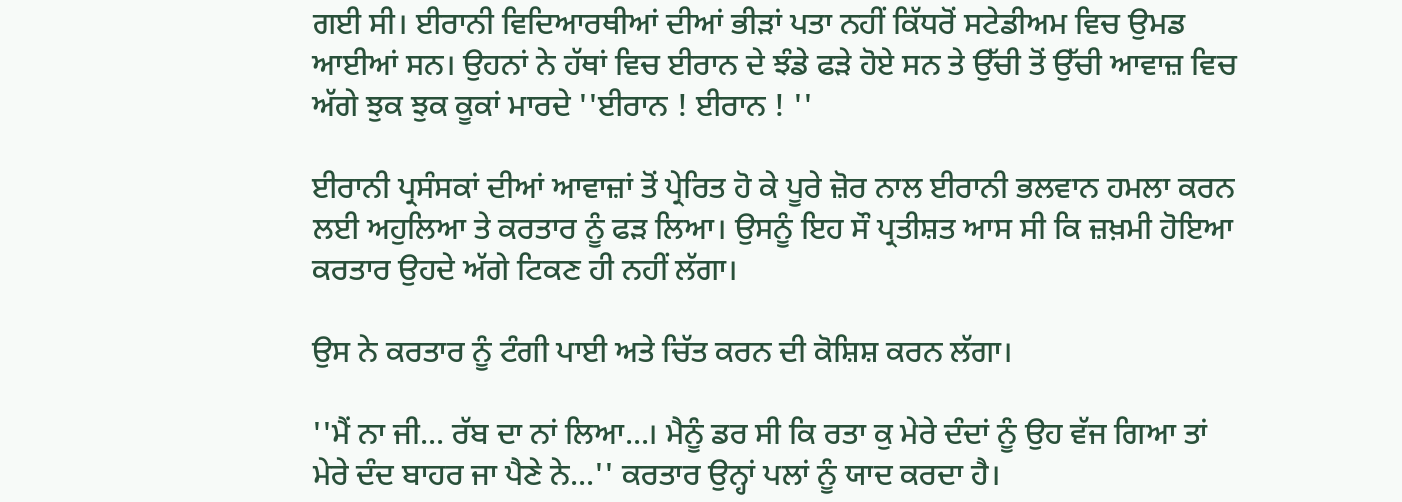ਗਈ ਸੀ। ਈਰਾਨੀ ਵਿਦਿਆਰਥੀਆਂ ਦੀਆਂ ਭੀੜਾਂ ਪਤਾ ਨਹੀਂ ਕਿੱਧਰੋਂ ਸਟੇਡੀਅਮ ਵਿਚ ਉਮਡ ਆਈਆਂ ਸਨ। ਉਹਨਾਂ ਨੇ ਹੱਥਾਂ ਵਿਚ ਈਰਾਨ ਦੇ ਝੰਡੇ ਫੜੇ ਹੋਏ ਸਨ ਤੇ ਉੱਚੀ ਤੋਂ ਉੱਚੀ ਆਵਾਜ਼ ਵਿਚ ਅੱਗੇ ਝੁਕ ਝੁਕ ਕੂਕਾਂ ਮਾਰਦੇ ''ਈਰਾਨ ! ਈਰਾਨ ! ''

ਈਰਾਨੀ ਪ੍ਰਸੰਸਕਾਂ ਦੀਆਂ ਆਵਾਜ਼ਾਂ ਤੋਂ ਪ੍ਰੇਰਿਤ ਹੋ ਕੇ ਪੂਰੇ ਜ਼ੋਰ ਨਾਲ ਈਰਾਨੀ ਭਲਵਾਨ ਹਮਲਾ ਕਰਨ ਲਈ ਅਹੁਲਿਆ ਤੇ ਕਰਤਾਰ ਨੂੰ ਫੜ ਲਿਆ। ਉਸਨੂੰ ਇਹ ਸੌ ਪ੍ਰਤੀਸ਼ਤ ਆਸ ਸੀ ਕਿ ਜ਼ਖ਼ਮੀ ਹੋਇਆ ਕਰਤਾਰ ਉਹਦੇ ਅੱਗੇ ਟਿਕਣ ਹੀ ਨਹੀਂ ਲੱਗਾ।

ਉਸ ਨੇ ਕਰਤਾਰ ਨੂੰ ਟੰਗੀ ਪਾਈ ਅਤੇ ਚਿੱਤ ਕਰਨ ਦੀ ਕੋਸ਼ਿਸ਼ ਕਰਨ ਲੱਗਾ।

''ਮੈਂ ਨਾ ਜੀ... ਰੱਬ ਦਾ ਨਾਂ ਲਿਆ...। ਮੈਨੂੰ ਡਰ ਸੀ ਕਿ ਰਤਾ ਕੁ ਮੇਰੇ ਦੰਦਾਂ ਨੂੰ ਉਹ ਵੱਜ ਗਿਆ ਤਾਂ ਮੇਰੇ ਦੰਦ ਬਾਹਰ ਜਾ ਪੈਣੇ ਨੇ...'' ਕਰਤਾਰ ਉਨ੍ਹਾਂ ਪਲਾਂ ਨੂੰ ਯਾਦ ਕਰਦਾ ਹੈ।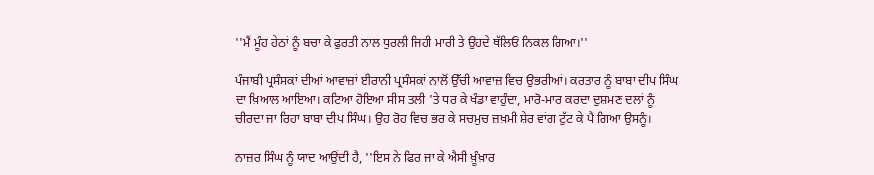''ਮੈਂ ਮੂੰਹ ਹੇਠਾਂ ਨੂੰ ਬਚਾ ਕੇ ਫੁਰਤੀ ਨਾਲ ਧੁਰਲੀ ਜਿਹੀ ਮਾਰੀ ਤੇ ਉਹਦੇ ਥੱਲਿਓਂ ਨਿਕਲ ਗਿਆ।''

ਪੰਜਾਬੀ ਪ੍ਰਸੰਸਕਾਂ ਦੀਆਂ ਆਵਾਜ਼ਾਂ ਈਰਾਨੀ ਪ੍ਰਸੰਸਕਾਂ ਨਾਲੋਂ ਉੱਚੀ ਆਵਾਜ਼ ਵਿਚ ਉਭਰੀਆਂ। ਕਰਤਾਰ ਨੂੰ ਬਾਬਾ ਦੀਪ ਸਿੰਘ ਦਾ ਖ਼ਿਆਲ ਆਇਆ। ਕਟਿਆ ਹੋਇਆ ਸੀਸ ਤਲੀ 'ਤੇ ਧਰ ਕੇ ਖੰਡਾ ਵਾਹੁੰਦਾ, ਮਾਰੋ-ਮਾਰ ਕਰਦਾ ਦੁਸ਼ਮਣ ਦਲਾਂ ਨੂੰ ਚੀਰਦਾ ਜਾ ਰਿਹਾ ਬਾਬਾ ਦੀਪ ਸਿੰਘ। ਉਹ ਰੋਹ ਵਿਚ ਭਰ ਕੇ ਸਚਮੁਚ ਜ਼ਖ਼ਮੀ ਸ਼ੇਰ ਵਾਂਗ ਟੁੱਟ ਕੇ ਪੈ ਗਿਆ ਉਸਨੂੰ।

ਨਾਜ਼ਰ ਸਿੰਘ ਨੂੰ ਯਾਦ ਆਉਂਦੀ ਹੈ, ''ਇਸ ਨੇ ਫਿਰ ਜਾ ਕੇ ਐਸੀ ਖ਼ੂੰਖ਼ਾਰ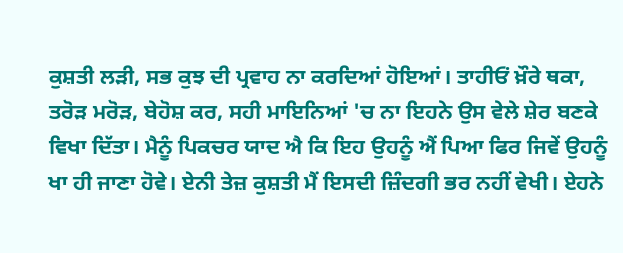ਕੁਸ਼ਤੀ ਲੜੀ, ਸਭ ਕੁਝ ਦੀ ਪ੍ਰਵਾਹ ਨਾ ਕਰਦਿਆਂ ਹੋਇਆਂ। ਤਾਹੀਓਂ ਖ਼ੌਰੇ ਥਕਾ, ਤਰੋੜ ਮਰੋੜ, ਬੇਹੋਸ਼ ਕਰ, ਸਹੀ ਮਾਇਨਿਆਂ 'ਚ ਨਾ ਇਹਨੇ ਉਸ ਵੇਲੇ ਸ਼ੇਰ ਬਣਕੇ ਵਿਖਾ ਦਿੱਤਾ। ਮੈਨੂੰ ਪਿਕਚਰ ਯਾਦ ਐ ਕਿ ਇਹ ਉਹਨੂੰ ਐਂ ਪਿਆ ਫਿਰ ਜਿਵੇਂ ਉਹਨੂੰ ਖਾ ਹੀ ਜਾਣਾ ਹੋਵੇ। ਏਨੀ ਤੇਜ਼ ਕੁਸ਼ਤੀ ਮੈਂ ਇਸਦੀ ਜ਼ਿੰਦਗੀ ਭਰ ਨਹੀਂ ਵੇਖੀ। ਏਹਨੇ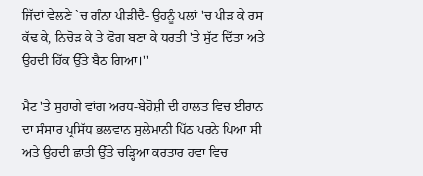ਜਿੱਦਾਂ ਵੇਲਣੇ `ਚ ਗੰਨਾ ਪੀੜੀਦੈ- ਉਹਨੂੰ ਪਲਾਂ 'ਚ ਪੀੜ ਕੇ ਰਸ ਕੱਢ ਕੇ, ਨਿਚੋੜ ਕੇ ਤੇ ਫੋਗ ਬਣਾ ਕੇ ਧਰਤੀ 'ਤੇ ਸੁੱਟ ਦਿੱਤਾ ਅਤੇ ਉਹਦੀ ਹਿੱਕ ਉੱਤੇ ਬੈਠ ਗਿਆ।''

ਮੈਟ 'ਤੇ ਸੁਹਾਗੇ ਵਾਂਗ ਅਰਧ-ਬੇਹੋਸ਼ੀ ਦੀ ਹਾਲਤ ਵਿਚ ਈਰਾਨ ਦਾ ਸੰਸਾਰ ਪ੍ਰਸਿੱਧ ਭਲਵਾਨ ਸੁਲੇਮਾਨੀ ਪਿੱਠ ਪਰਨੇ ਪਿਆ ਸੀ ਅਤੇ ਉਹਦੀ ਛਾਤੀ ਉੱਤੇ ਚੜ੍ਹਿਆ ਕਰਤਾਰ ਹਵਾ ਵਿਚ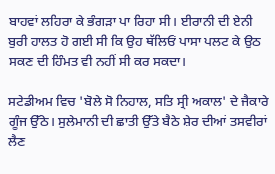ਬਾਹਵਾਂ ਲਹਿਰਾ ਕੇ ਭੰਗੜਾ ਪਾ ਰਿਹਾ ਸੀ। ਈਰਾਨੀ ਦੀ ਏਨੀ ਬੁਰੀ ਹਾਲਤ ਹੋ ਗਈ ਸੀ ਕਿ ਉਹ ਥੱਲਿਓਂ ਪਾਸਾ ਪਲਟ ਕੇ ਉਠ ਸਕਣ ਦੀ ਹਿੰਮਤ ਵੀ ਨਹੀਂ ਸੀ ਕਰ ਸਕਦਾ।

ਸਟੇਡੀਅਮ ਵਿਚ 'ਬੋਲੇ ਸੋ ਨਿਹਾਲ, ਸਤਿ ਸ੍ਰੀ ਅਕਾਲ' ਦੇ ਜੈਕਾਰੇ ਗੂੰਜ ਉੱਠੇ। ਸੁਲੇਮਾਨੀ ਦੀ ਛਾਤੀ ਉੱਤੇ ਬੈਠੇ ਸ਼ੇਰ ਦੀਆਂ ਤਸਵੀਰਾਂ ਲੈਣ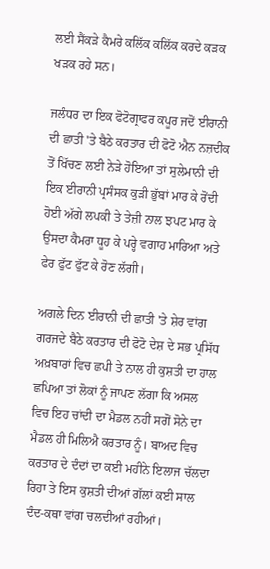ਲਈ ਸੈਂਕੜੇ ਕੈਮਰੇ ਕਲਿੱਕ ਕਲਿੱਕ ਕਰਦੇ ਕੜਕ ਖੜਕ ਰਹੇ ਸਨ।

ਜਲੰਧਰ ਦਾ ਇਕ ਫੋਟੋਗ੍ਰਾਫਰ ਕਪੂਰ ਜਦੋਂ ਈਰਾਨੀ ਦੀ ਛਾਤੀ 'ਤੇ ਬੈਠੇ ਕਰਤਾਰ ਦੀ ਫੋਟੋ ਐਨ ਨਜ਼ਦੀਕ ਤੋਂ ਖਿੱਚਣ ਲਈ ਨੇੜੇ ਹੋਇਆ ਤਾਂ ਸੁਲੇਮਾਨੀ ਦੀ ਇਕ ਈਰਾਨੀ ਪ੍ਰਸੰਸਕ ਕੁੜੀ ਭੁੱਬਾਂ ਮਾਰ ਕੇ ਰੋਂਦੀ ਹੋਈ ਅੱਗੇ ਲਪਕੀ ਤੇ ਤੇਜ਼ੀ ਨਾਲ ਝਪਟ ਮਾਰ ਕੇ ਉਸਦਾ ਕੈਮਰਾ ਧੂਹ ਕੇ ਪਰ੍ਹੇ ਵਗਾਹ ਮਾਰਿਆ ਅਤੇ ਫੇਰ ਫੁੱਟ ਫੁੱਟ ਕੇ ਰੋਣ ਲੱਗੀ।

ਅਗਲੇ ਦਿਨ ਈਰਾਨੀ ਦੀ ਛਾਤੀ 'ਤੇ ਸ਼ੇਰ ਵਾਂਗ ਗਰਜਦੇ ਬੈਠੇ ਕਰਤਾਰ ਦੀ ਫੋਟੋ ਦੇਸ਼ ਦੇ ਸਭ ਪ੍ਰਸਿੱਧ ਅਖ਼ਬਾਰਾਂ ਵਿਚ ਛਪੀ ਤੇ ਨਾਲ ਹੀ ਕੁਸ਼ਤੀ ਦਾ ਹਾਲ ਛਪਿਆ ਤਾਂ ਲੋਕਾਂ ਨੂੰ ਜਾਪਣ ਲੱਗਾ ਕਿ ਅਸਲ ਵਿਚ ਇਹ ਚਾਂਦੀ ਦਾ ਮੈਡਲ ਨਹੀਂ ਸਗੋਂ ਸੋਨੇ ਦਾ ਮੈਡਲ ਹੀ ਮਿਲਿਐ ਕਰਤਾਰ ਨੂੰ। ਬਾਅਦ ਵਿਚ ਕਰਤਾਰ ਦੇ ਦੰਦਾਂ ਦਾ ਕਈ ਮਹੀਨੇ ਇਲਾਜ ਚੱਲਦਾ ਰਿਹਾ ਤੇ ਇਸ ਕੁਸ਼ਤੀ ਦੀਆਂ ਗੱਲਾਂ ਕਈ ਸਾਲ ਦੰਦ-ਕਥਾ ਵਾਂਗ ਚਲਦੀਆਂ ਰਹੀਆਂ।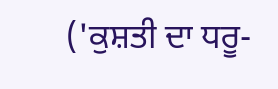('ਕੁਸ਼ਤੀ ਦਾ ਧਰੂ-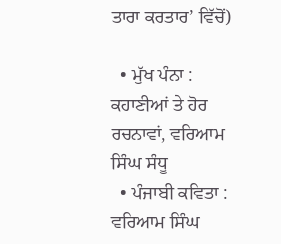ਤਾਰਾ ਕਰਤਾਰ’ ਵਿੱਚੋਂ)

  • ਮੁੱਖ ਪੰਨਾ : ਕਹਾਣੀਆਂ ਤੇ ਹੋਰ ਰਚਨਾਵਾਂ, ਵਰਿਆਮ ਸਿੰਘ ਸੰਧੂ
  • ਪੰਜਾਬੀ ਕਵਿਤਾ : ਵਰਿਆਮ ਸਿੰਘ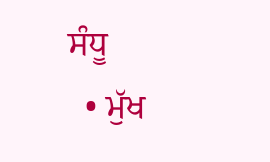ਸੰਧੂ
  • ਮੁੱਖ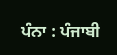ਪੰਨਾ : ਪੰਜਾਬੀ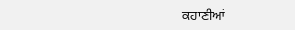ਕਹਾਣੀਆਂ